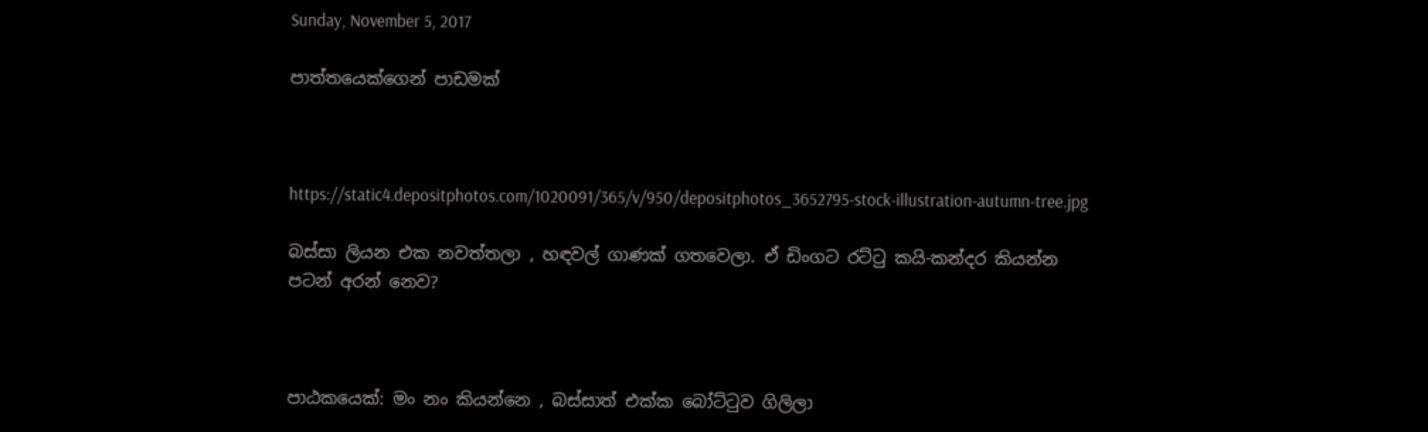Sunday, November 5, 2017

පාත්තයෙක්ගෙන් පාඩමක්



https://static4.depositphotos.com/1020091/365/v/950/depositphotos_3652795-stock-illustration-autumn-tree.jpg

බස්සා ලියන එක නවත්තලා , හඳවල් ගාණක් ගතවෙලා. ඒ ඩිංගට රට්‍ටු කයි-කන්දර කියන්න පටන් අරන් නෙව?



පාඨකයෙක්: මං නං කියන්නෙ , බස්සාත් එක්ක බෝට්‍ටුව ගිලිලා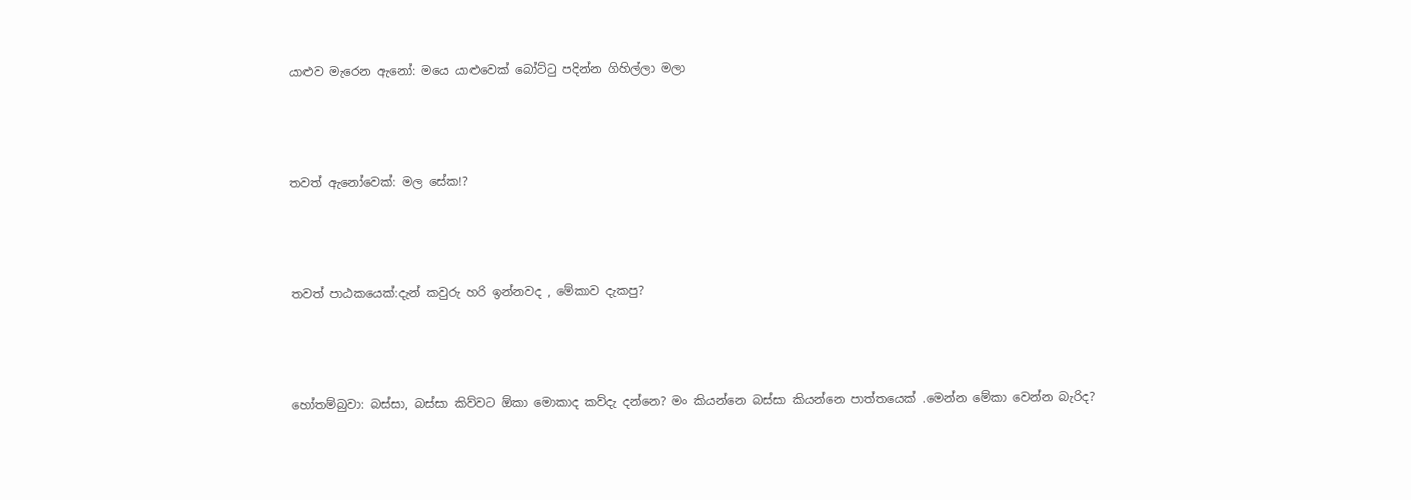යාළුව මැරෙන ඇනෝ: මයෙ යාළුවෙක් බෝට්‍ටු පදින්න ගිහිල්ලා මලා



තවත් ඇනෝවෙක්: මල සේක!?



තවත් පාඨකයෙක්:දැන් කවුරු හරි ඉන්නවද , මේකාව දැකපු?



හෝතම්බුවා: බස්සා, බස්සා කිව්වට ඕකා මොකාද කව්දැ දන්නෙ? මං කියන්නෙ බස්සා කියන්නෙ පාත්තයෙක් .මෙන්න මේකා වෙන්න බැරිද?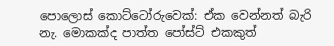පොලොස් කොට්ටෝරුවෙක්: ඒක වෙන්නත් බැරි නැ. මොකක්ද පාත්ත පෝස්ට් එකකුත්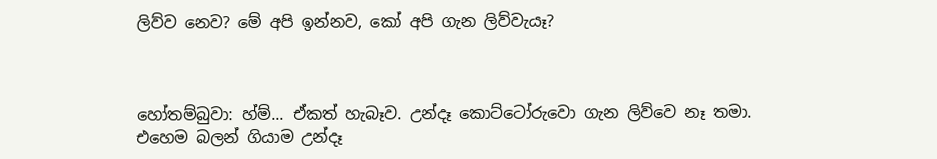ලිව්ව නෙව? මේ අපි ඉන්නව, කෝ අපි ගැන ලිව්වැයෑ?



හෝතම්බුවා: හ්ම්... ඒකත් හැබෑව. උන්දෑ කොට්ටෝරුවො ගැන ලිව්වෙ නෑ තමා. එහෙම බලන් ගියාම උන්දෑ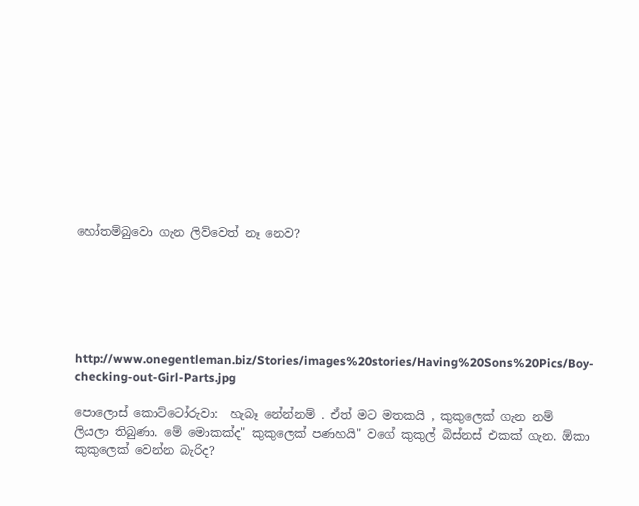හෝතම්බුවො ගැන ලිව්වෙත් නෑ නෙව?






http://www.onegentleman.biz/Stories/images%20stories/Having%20Sons%20Pics/Boy-checking-out-Girl-Parts.jpg

පොලොස් කොට්ටෝරුවා:  හැබෑ නේන්නම් . ඒත් මට මතකයි , කුකුලෙක් ගැන නම් ලියලා තිබුණා. මේ මොකක්ද" කුකුලෙක් පණහයි" වගේ කුකුල් බිස්නස් එකක් ගැන. ඕකා කුකුලෙක් වෙන්න බැරිද?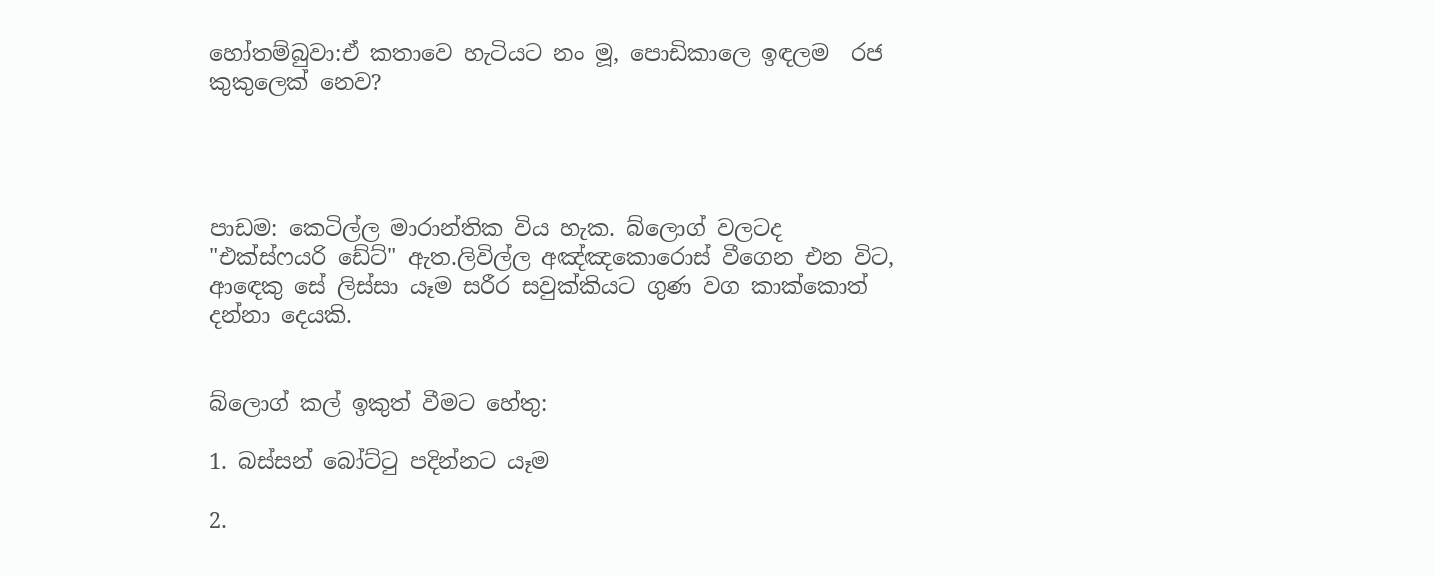හෝතම්බුවා:ඒ කතාවෙ හැටියට නං මූ, පොඩිකාලෙ ඉඳලම  රජ කුකුලෙක් නෙව?




පාඩම: කෙටිල්ල මාරාන්තික විය හැක. බ්ලොග් වලටද "එක්ස්ෆයරි ඩේට්" ඇත.ලිවිල්ල අඤ්ඤකොරොස් වීගෙන එන විට, ආ‍ඳෙකු සේ ලිස්සා යෑම සරීර සවුක්කියට ගුණ වග කාක්කොත් දන්නා දෙයකි.


බ්ලොග් කල් ඉකුත් වීමට හේතු:

1. බස්සන් බෝට්‍ටු පදින්නට යෑම

2.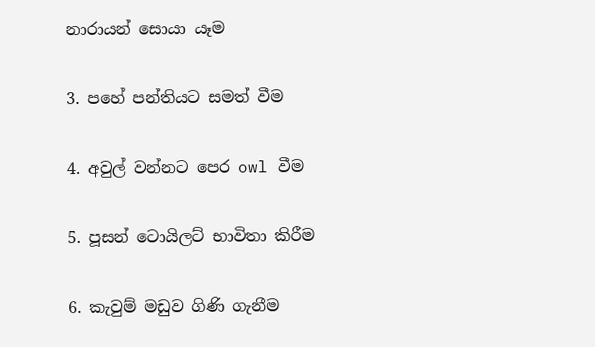නාරායන් සොයා යෑම

3. පහේ පන්තියට සමත් වීම

4. අවුල් වන්නට පෙර owl වීම

5. පූසන් ටොයිලට් භාවිතා කිරීම

6. කැවුම් මඩුව ගිණි ගැනීම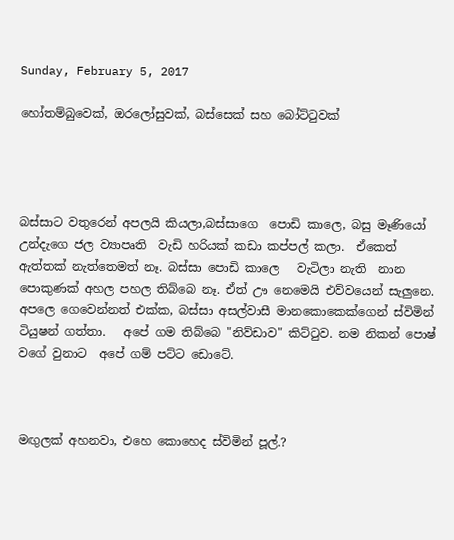Sunday, February 5, 2017

හෝතම්බුවෙක්, ඔරලෝසුවක්, බස්සෙක් සහ බෝට්‍ටුවක්




බස්සාට වතුරෙන් අපලයි කියලා,බස්සාගෙ  පොඩි කාලෙ, බසු මෑණියෝ  උන්දැගෙ ජල ව්‍යාපෘති  වැඩි හරියක් කඩා කප්පල් කලා.  ඒකෙත් ඇත්තක් නැත්තෙමත් නෑ. බස්සා පොඩි කාලෙ   වැටිලා නැති  නාන පොකුණක් අහල පහල තිබ්බෙ නෑ. ඒත් ඌ නෙමෙයි එව්වයෙන් සැලුනෙ.  අපලෙ ගෙවෙන්නත් එක්ක, බස්සා අසල්වාසී මානකොකෙක්ගෙන් ස්විමින් ටියුෂන් ගත්තා.   අපේ ගම තිබ්බෙ "නිව්ඩාව" කිට්‍ටුව. නම නිකන් පොෂ් වගේ වුනාට  අපේ ගම් පට්ට ඩොටේ.



මඟුලක් අහනවා, එහෙ කොහෙද ස්විමින් පූල්.?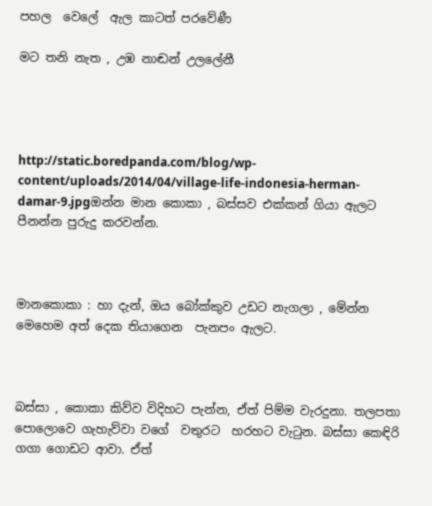පහල  වෙලේ  ඇල කාටත් පරවේණී

මට තනි නැත , උඹ නාඬන් උලලේනී




http://static.boredpanda.com/blog/wp-content/uploads/2014/04/village-life-indonesia-herman-damar-9.jpgඔන්න මාන කොකා , බස්සව එක්කන් ගියා ඇලට පීනන්න පුරුදු කරවන්න.



මානකොකා : හා දැන්, ඔය බෝක්කුව උඩට නැගලා , මේන්න මෙහෙම අත් දෙක තියාගෙන  පැනපං ඇලට.



බස්සා , කොකා කිව්ව විදිහට පැන්න, ඒත් පිම්ම වැරදුනා. තලපතා පොලොවෙ ගැහැව්වා වගේ  වතුරට  හරහට වැ‍ටුන. බස්සා කෙඳිරි ගගා ගොඩට ආවා. ඒත්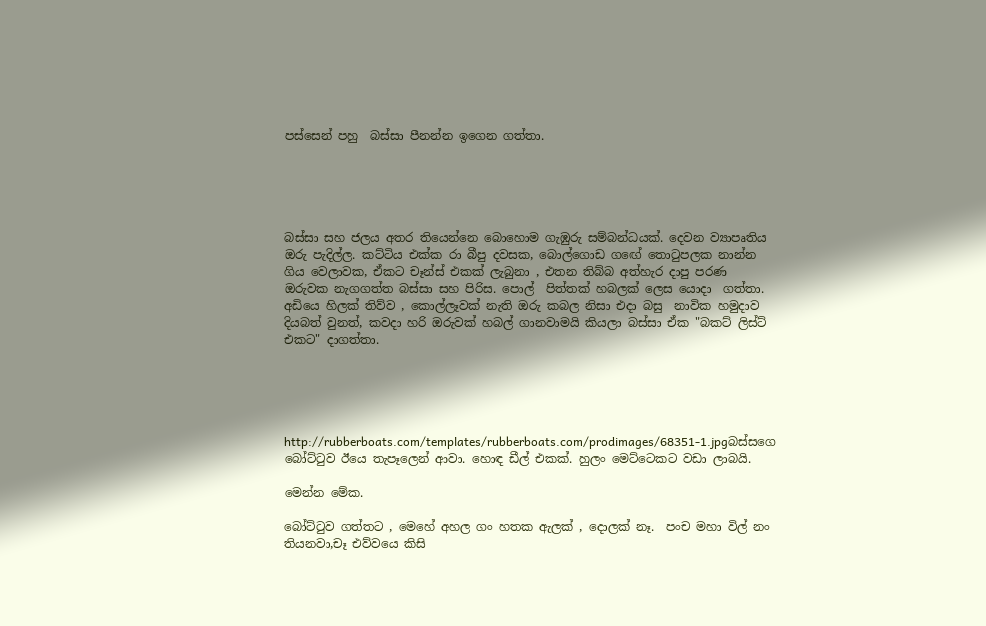පස්සෙන් පහු  බස්සා පීනන්න ඉගෙන ගත්තා.





බස්සා සහ ජලය අතර තියෙන්නෙ බොහොම ගැඹුරු සම්බන්ධයක්. දෙවන ව්‍යාපෘතිය ඔරු පැදිල්ල. කට්ටිය එක්ක රා බීපු දවසක, බොල්ගොඩ ගඟේ තො‍ටුපලක නාන්න ගිය වෙලාවක, ඒකට චෑන්ස් එකක් ලැබුනා , එතන තිබ්බ අත්හැර දාපු පරණ ඔරුවක නැගගත්ත බස්සා සහ පිරිස. පොල්  පිත්තක් හබලක් ලෙස යොදා  ගත්තා. අඩියෙ හිලක් තිව්ව , කොල්ලෑවක් නැති ඔරු කබල නිසා එදා බසු  නාවික හමුදාව දියබත් වුනත්, කවදා හරි ඔරුවක් හබල් ගානවාමයි කියලා බස්සා ඒක "බකට් ලිස්ට් එකට" දාගත්තා.





http://rubberboats.com/templates/rubberboats.com/prodimages/68351-1.jpgබස්සගෙ බෝට්‍ටුව ඊයෙ තැපෑලෙන් ආවා. හොඳ ඩීල් එකක්. හුලං මෙට්ටෙකට වඩා ලාබයි.

මෙන්න මේක.

බෝට්‍ටුව ගත්තට , මෙහේ අහල ගං හතක ඇලක් , දොලක් නෑ.  පංච මහා විල් නං තියනවා,චෑ එව්වයෙ කිසි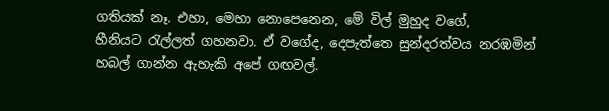ගතියක් නෑ. එහා, මෙහා නොපෙනෙන, මේ විල් මුහුද වගේ, හීනියට ‍රැල්ලත් ගහනවා. ඒ වගේද, දෙපැත්තෙ සුන්දරත්වය නරඹමින් හබල් ගාන්න ඇහැකි අපේ ගඟවල්.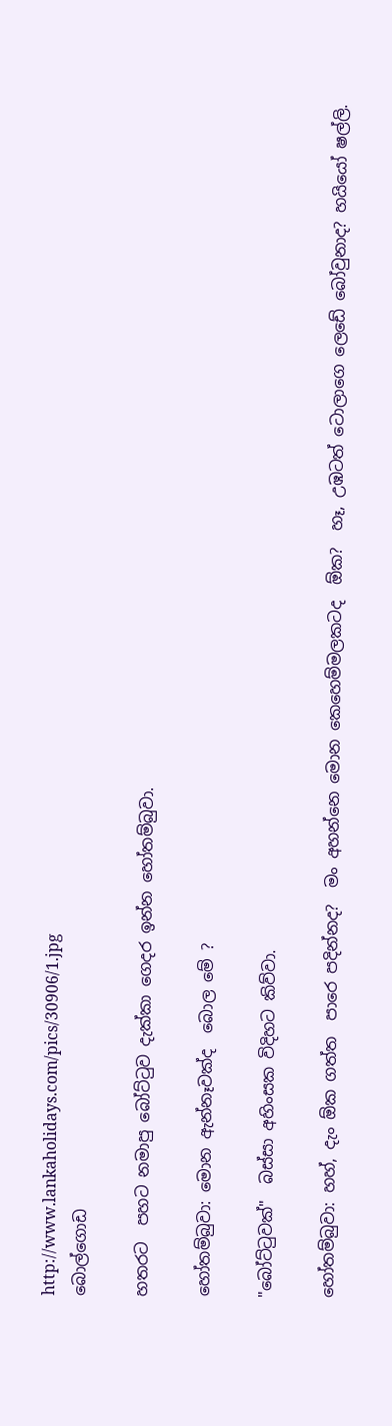http://www.lankaholidays.com/pics/30906/1.jpg
බොල්ගොඩ

හතරට  පහට නමාපු බෝට්‍ටුව දැක්කා ගෙදර ඉන්න හෝතම්බුවා.

හෝතම්බුවා: මොන ඇන්නෑවක්ද  බොල මේ ?

"බෝට්‍ටුවක්"  බස්සා අහිංසක විදිහට කිව්වා.

හෝතම්බුවා: හහ්, දැං ඕක ගත්ත  පාරෙ පදින්නද?  මං අහන්නෙ මොන කෙහෙම්මලකටද  ඕක?  හෑ, උඹටත් ටොලාගෙ ලෙඩේ බෝවුනාද? හයියෝ ෂල්ලි.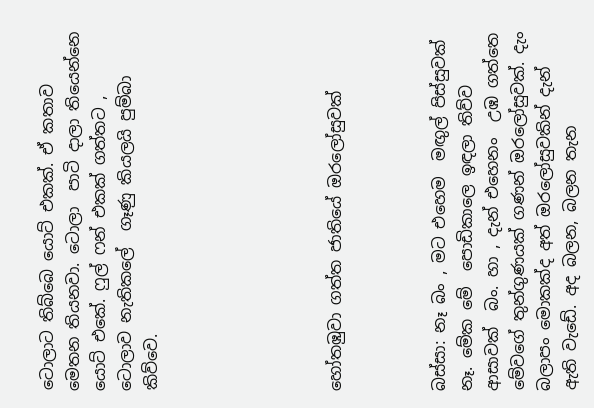ටොලාට තිබ්බෙ යොට් එකක්. ඒ කතාව මෙතන තියනවා. ටොලා  පාටි දාලා තියෙන්නෙ යොට් එකේ. ෆුල් ෆන් එකක් ගත්තට , ටොලාව නැතිකලේ  ගෑණු කියලයි පුම්බා කිව්වෙ.






හෝතඹුවා ගත්ත ජාතියේ ඔරලෝසුවක්



බස්සා: නෑ බං , මට එහෙම  මඟුල් පිස්සුවක් නෑ. මේක මේ  පොඩිකාලෙ ඉඳලා තිව්ව ආසාවක්  බං. හා , දැන් එහෙනං  උඹ ගත්තෙ මේවගේ තුන්ගුණයක් ගණන් ඔරලෝසුවක්. දැං බලාපං මොකක්ද අත් ඔරලෝසුවකින් දැන් ඇති වැඩේ. අද බලන, බලන තැන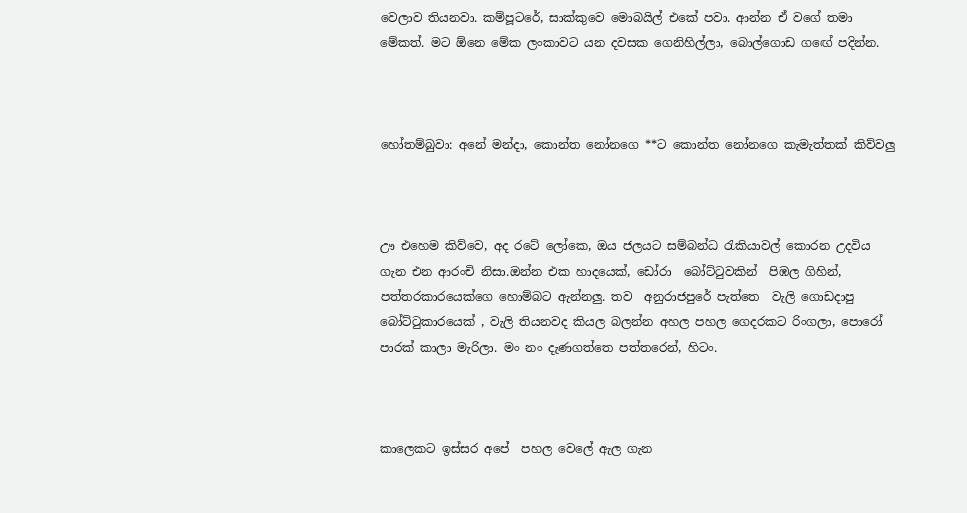වෙලාව තියනවා. කම්පූටරේ, සාක්කුවෙ මොබයිල් එකේ පවා. ආන්න ඒ වගේ තමා  මේකත්. මට ඕනෙ මේක ලංකාවට යන දවසක ගෙනිහිල්ලා, බොල්ගොඩ ගඟේ පදින්න.



හෝතම්බුවා: අනේ මන්දා, කොන්ත නෝනගෙ **ට කොන්ත නෝනගෙ කැමැත්තක් කිව්වලු



ඌ එහෙම කිව්වෙ, අද රටේ ලෝකෙ, ඔය ජලයට සම්බන්ධ ‍රැකියාවල් කොරන උදවිය ගැන එන ආරංචි නිසා.ඔන්න එක හාදයෙක්, ඩෝරා  බෝට්‍ටුවකින්  පිඹල ගිහින්, පත්තරකාරයෙක්ගෙ හොම්බට ඇන්නලු. තව  අනුරාජපුරේ පැත්තෙ  වැලි ගොඩදාපු බෝට්‍ටුකාරයෙක් , වැලි තියනවද කියල බලන්න අහල පහල ගෙදරකට රිංගලා, පොරෝ පාරක් කාලා මැරිලා. මං නං දැණගත්තෙ පත්තරෙන්, හිටං.



කාලෙකට ඉස්සර අපේ  පහල වෙලේ ඇල ගැන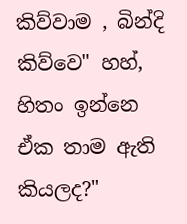කිව්වාම , බින්දි කිව්වෙ" හහ්, හිතං ඉන්නෙ ඒක තාම ඇති කියලද?"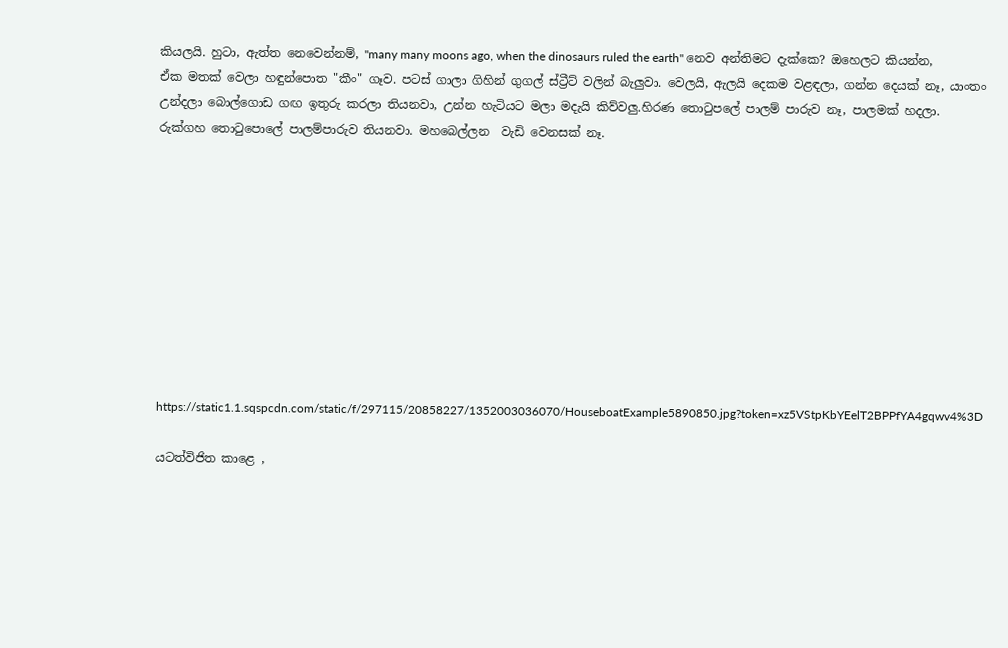කියලයි. හුටා, ඇත්ත නෙවෙන්නම්, "many many moons ago, when the dinosaurs ruled the earth" නෙව අන්තිමට දැක්කෙ? ඔහෙලට කියන්න, ඒක මතක් වෙලා හඳුන්පොත "කීං" ගෑව. පටස් ගාලා ගිහින් ගුගල් ස්ට්‍රීට් වලින් බැලුවා. වෙලයි, ඇලයි දෙකම වළඳලා, ගන්න දෙයක් නෑ, යාංතං  උන්දලා බොල්ගොඩ ගඟ ඉතුරු කරලා තියනවා, උන්න හැටියට මලා මදැයි කිව්වලු.හිරණ තො‍ටුපලේ පාලම් පාරුව නෑ, පාලමක් හදලා. රුක්ගහ තො‍ටුපොලේ පාලම්පාරුව තියනවා. මහබෙල්ලන  වැඩි වෙනසක් නෑ.










https://static1.1.sqspcdn.com/static/f/297115/20858227/1352003036070/HouseboatExample5890850.jpg?token=xz5VStpKbYEelT2BPPfYA4gqwv4%3D

යටත්විජිත කාළෙ ,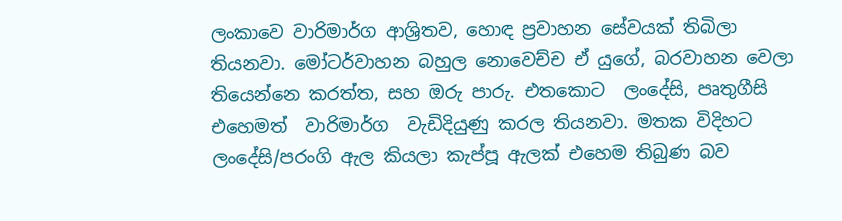ලංකාවෙ වාරිමාර්ග ආශ්‍රිතව, හොඳ ප්‍රවාහන සේවයක් තිබිලා තියනවා. මෝටර්වාහන බහුල නොවෙච්ච ඒ යුගේ, බරවාහන වෙලා තියෙන්නෙ කරත්ත, සහ ඔරු පාරු. එතකොට  ලංදේසි, පෘතුගීසි එහෙමත්  වාරිමාර්ග  වැඩිදියුණු කරල තියනවා. මතක විදිහට ලංදේසි/පරංගි ඇල කියලා කැප්පූ ඇලක් එහෙම තිබුණ බව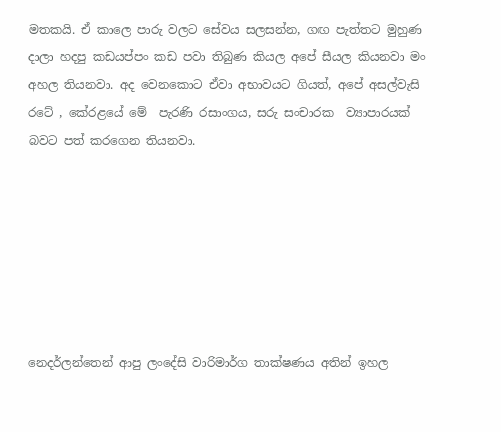මතකයි. ඒ කාලෙ පාරු වලට සේවය සලසන්න, ගඟ පැත්තට මුහුණ දාලා හදපු කඩයප්පං කඩ පවා තිබුණ කියල අපේ සීයල කියනවා මං අහල තියනවා. අද වෙනකොට ඒවා අභාවයට ගියත්, අපේ අසල්වැසි රටේ , කේරළයේ මේ  පැරණි රසාංගය, සරු සංචාරක  ව්‍යාපාරයක් බවට පත් කරගෙන තියනවා.







නෙදර්ලන්තෙන් ආපු ලංදේසි වාරිමාර්ග තාක්ෂණය අතින් ඉහල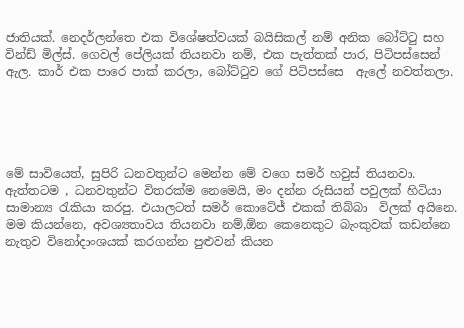ජාතියක්. නෙදර්ලන්තෙ එක විශේෂත්වයක් බයිසිකල් නම් අනික බෝට්‍ටු සහ වින්ඩ් මිල්ස්. ගෙවල් පේලියක් තියනවා නම්, එක පැත්තක් පාර, පිටිපස්සෙන් ඇල. කාර් එක පාරෙ පාක් කරලා, බෝට්‍ටුව ගේ පිටිපස්සෙ  ඇලේ නවත්තලා.





මේ සාවියෙත්, සුපිරි ධනවතුන්ට මෙන්න මේ වගෙ සමර් හවුස් තියනවා. ඇත්තටම , ධනවතුන්ට විතරක්ම නෙමෙයි, මං දන්න රුසියන් පවුලක් හිටියා සාමාන්‍ය ‍රැකියා කරපු. එයාලටත් සමර් කොටේජ් එකක් තිබ්බා  විලක් අයිනෙ. මම කියන්නෙ, අවශ්‍යතාවය තියනවා නම්,ඕන කෙනෙකුට බැංකුවක් කඩන්නෙ නැතුව විනෝදාංශයක් කරගන්න පුළුවන් කියන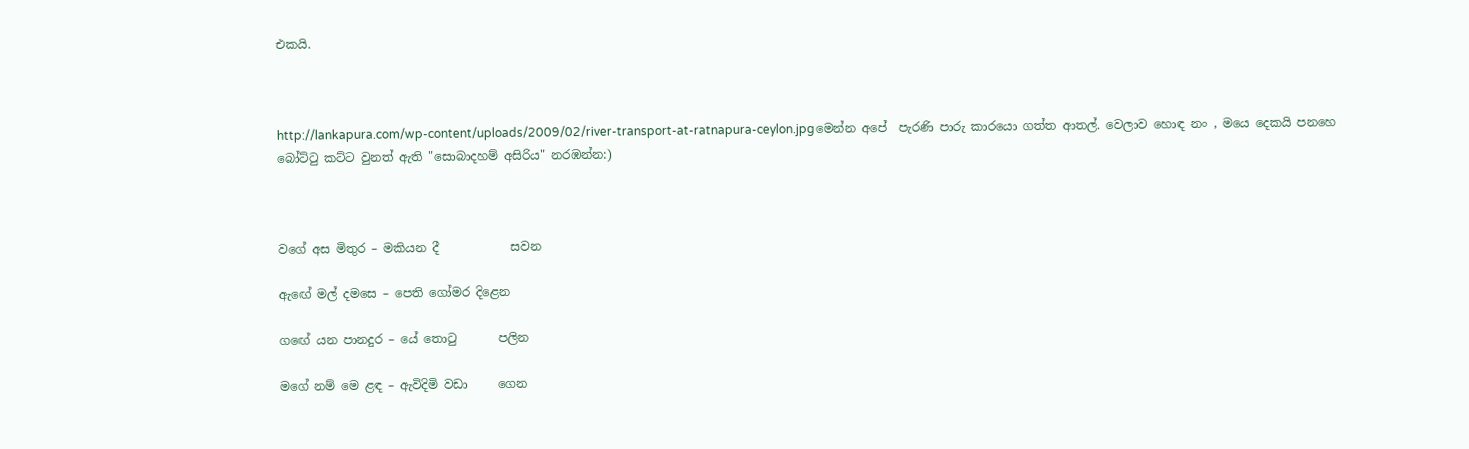එකයි.



http://lankapura.com/wp-content/uploads/2009/02/river-transport-at-ratnapura-ceylon.jpgමෙන්න අපේ  පැරණි පාරු කාරයො ගත්ත ආතල්. වෙලාව හොඳ නං , මයෙ දෙකයි පනහෙ බෝට්‍ටු කට්ට වුනත් ඇති "සොබාදහම් අසිරිය" නරඹන්න:)



වගේ අස මිතුර – මකියන දී            සවන

ඇඟේ මල් දමසෙ – පෙති ගෝමර දිළෙන

ගඟේ යන පානදුර – යේ තොටු       පලින

මගේ නම් මෙ ළඳ – ඇවිදිමි වඩා     ගෙන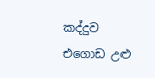කද්දුව එගොඩ උළු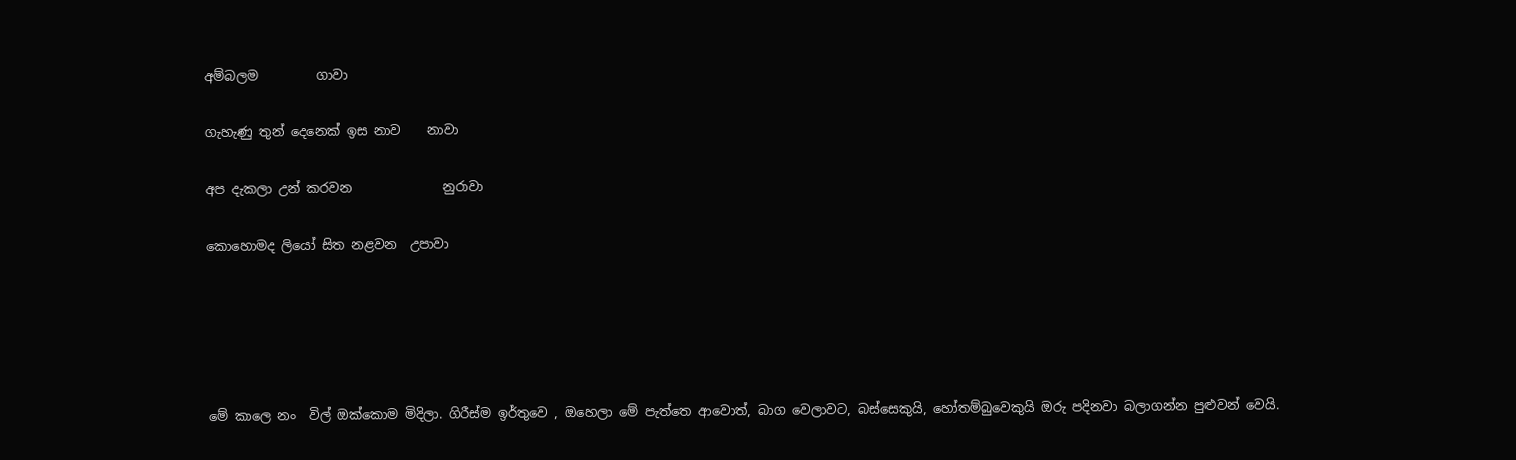අම්බලම         ගාවා

ගැහැණු තුන් දෙනෙක් ඉස නාව    නාවා

අප දැකලා උන් කරවන              නුරාවා

කොහොමද ලියෝ සිත නළවන  උපාවා





මේ කාලෙ නං  විල් ඔක්කොම මිදිලා. ගිරීස්ම ඉර්තුවෙ , ඔහෙලා මේ පැත්තෙ ආවොත්, බාග වෙලාවට, බස්සෙකුයි, හෝතම්බුවෙකුයි ඔරු පදිනවා බලාගන්න පුළුවන් වෙයි.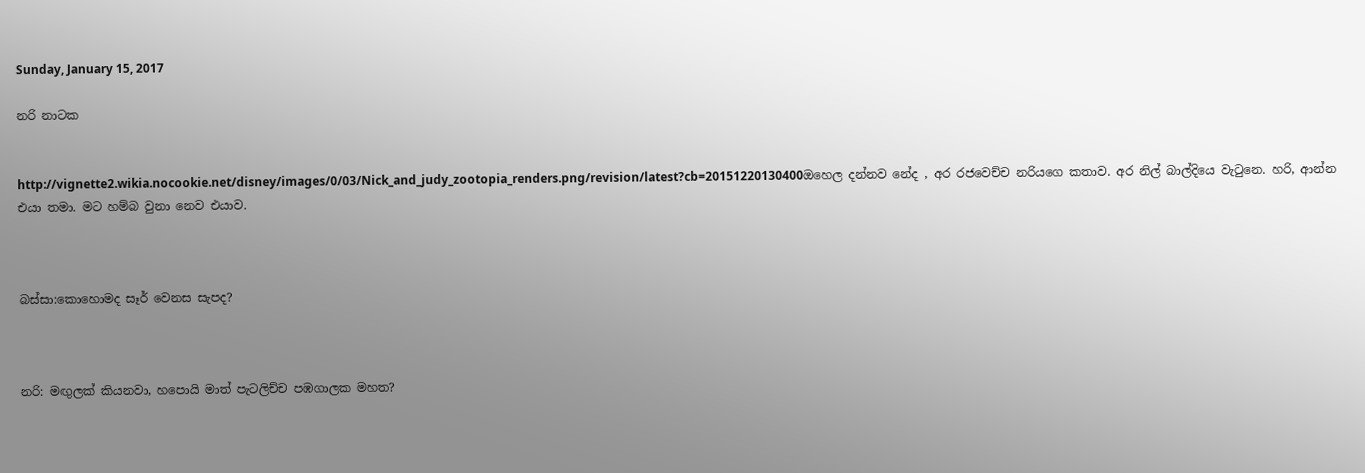Sunday, January 15, 2017

නරි නාටක


http://vignette2.wikia.nocookie.net/disney/images/0/03/Nick_and_judy_zootopia_renders.png/revision/latest?cb=20151220130400ඔහෙල දන්නව නේද , අර රජවෙච්ච නරියගෙ කතාව. අර නිල් බාල්දියෙ වැ‍ටුනෙ. හරි, ආන්න එයා තමා. මට හම්බ වුනා නෙව එයාව.



බස්සා:කොහොමද සෑර් වෙනස සැපද?



නරි: මඟුලක් කියනවා, හපොයි මාත් පැටලිච්ච පඹගාලක මහත?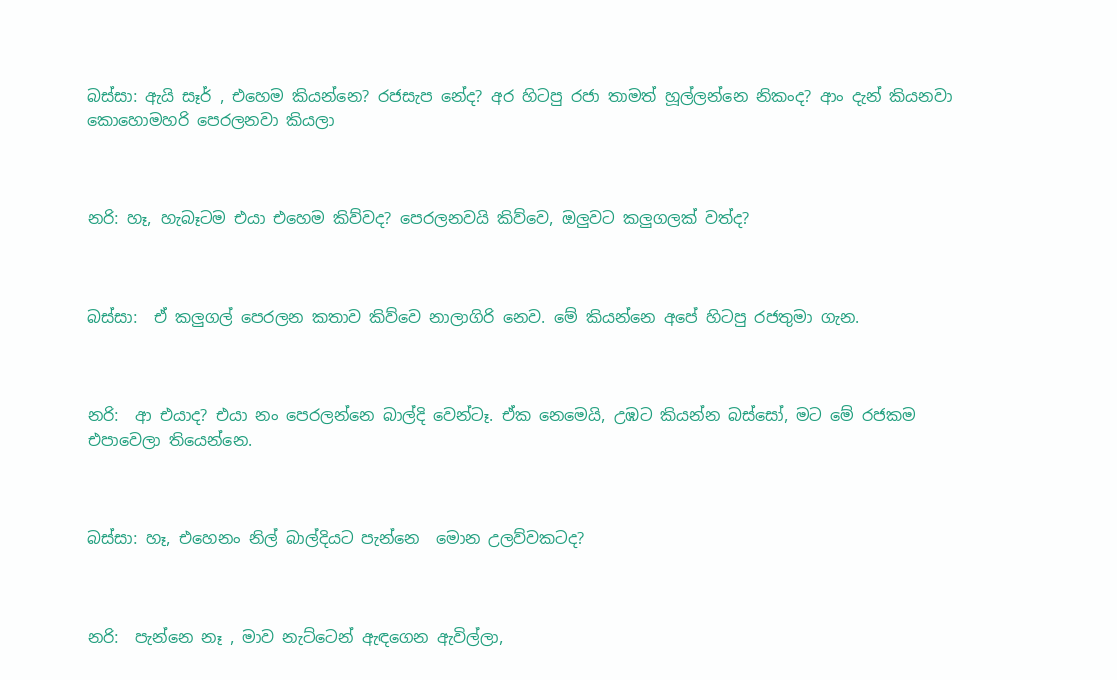බස්සා: ඇයි සෑර් , එහෙම කියන්නෙ? රජසැප නේද? අර හිටපු රජා තාමත් හූල්ලන්නෙ නිකංද? ආං දැන් කියනවා  කොහොමහරි පෙරලනවා කියලා



නරි: හෑ, හැබෑටම එයා එහෙම කිව්වද? පෙරලනවයි කිව්වෙ, ඔලුවට කලුගලක් වත්ද?



බස්සා:  ඒ කලුගල් පෙරලන කතාව කිව්වෙ නාලාගිරි නෙව. මේ කියන්නෙ අපේ හිටපු රජතුමා ගැන.



නරි:  ආ එයාද? එයා නං පෙරලන්නෙ බාල්දි වෙන්ටෑ. ඒක නෙමෙයි, උඹට කියන්න බස්සෝ, මට මේ රජකම එපාවෙලා තියෙන්නෙ.



බස්සා: හෑ, එහෙනං නිල් බාල්දියට පැන්නෙ  මොන උලව්වකටද?



නරි:  පැන්නෙ නෑ , මාව නැට්ටෙන් ඇඳගෙන ඇවිල්ලා,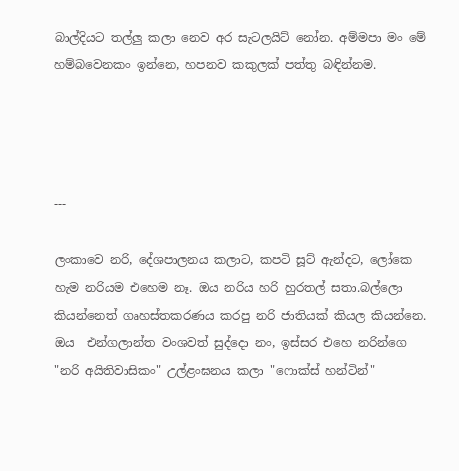බාල්දියට තල්ලු කලා නෙව අර සැටලයිට් නෝන. අම්මපා මං මේ හම්බවෙනකං ඉන්නෙ, හපනව කකුලක් පත්තු බඳින්නම.




---

ලංකාවෙ නරි, දේශපාලනය කලාට, කපටි සූට් ඇන්දට, ලෝකෙ හැම නරියම එහෙම නෑ. ඔය නරිය හරි හුරතල් සතා.බල්ලො කියන්නෙත් ගෘහස්තකරණය කරපු නරි ජාතියක් කියල කියන්නෙ. ඔය  එන්ගලාන්ත වංශවත් සුද්දො නං, ඉස්සර එහෙ නරින්ගෙ "නරි අයිතිවාසිකං" උල්ළංඝනය කලා "ෆොක්ස් හන්ටින්"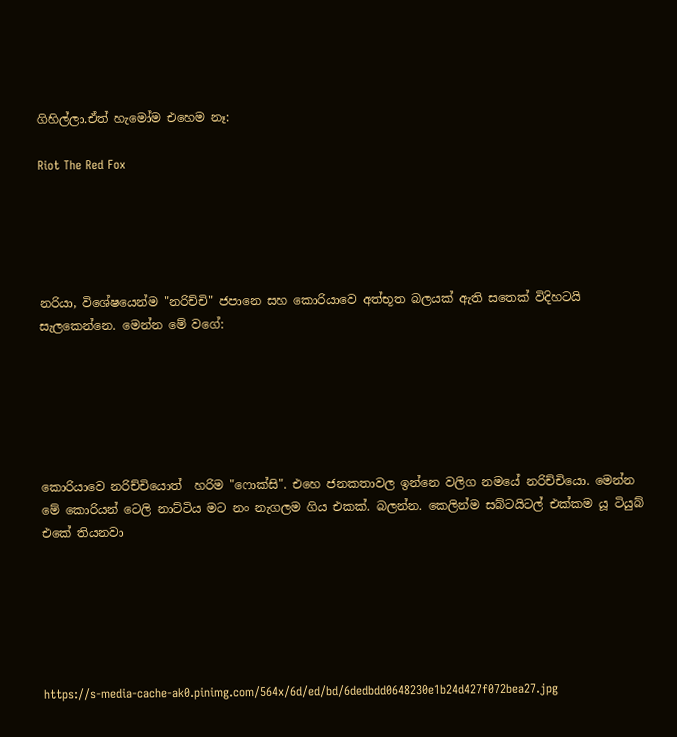ගිහිල්ලා.ඒත් හැමෝම එහෙම නෑ:

Riot The Red Fox





නරියා, විශේෂයෙන්ම "නරිච්චි" ජපානෙ සහ කොරියාවෙ අත්භූත බලයක් ඇති සතෙක් විදිහටයි සැලකෙන්නෙ. මෙන්න මේ වගේ:






කොරියාවෙ නරිච්චියොත්  හරිම "ෆොක්සි". එහෙ ජනකතාවල ඉන්නෙ වලිග නමයේ නරිච්චියො. මෙන්න මේ කොරියන් ටෙලි නාට්ටිය මට නං නැගලම ගිය එකක්. බලන්න. කෙලින්ම සබ්ටයිටල් එක්කම යූ ටියුබ් එකේ තියනවා






https://s-media-cache-ak0.pinimg.com/564x/6d/ed/bd/6dedbdd0648230e1b24d427f072bea27.jpg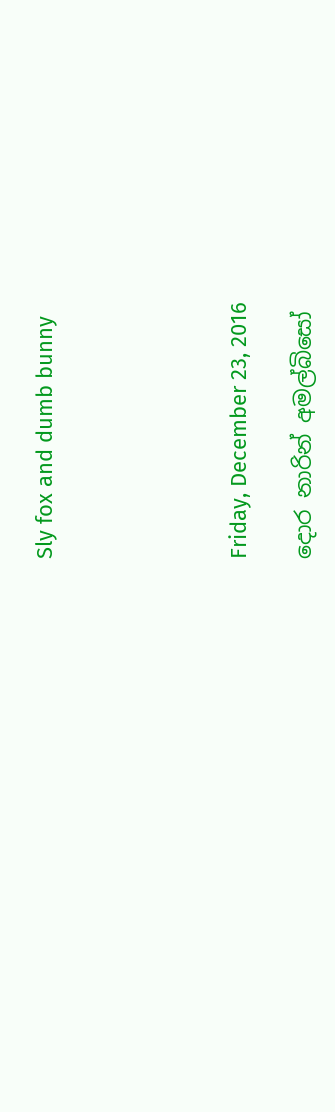Sly fox and dumb bunny





Friday, December 23, 2016

දොර නාරින් අමල්බිසෝ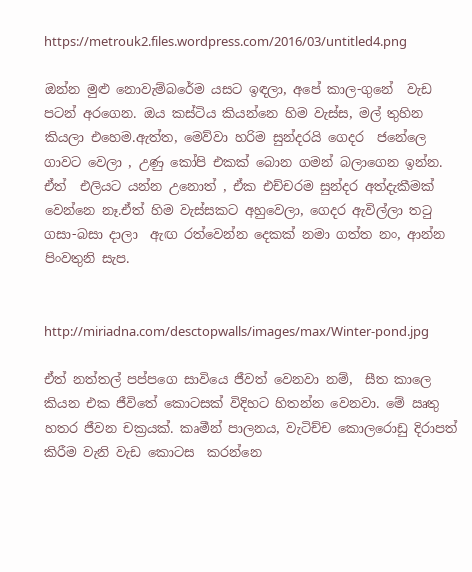https://metrouk2.files.wordpress.com/2016/03/untitled4.png

ඔන්න මුළු නොවැම්බරේම යසට ඉඳලා, අපේ කාල-ගුනේ  වැඩ පටන් අරගෙන. ඔය කස්ටිය කියන්නෙ හිම වැස්ස, මල් තුහින කියලා එහෙම.ඇත්ත, මෙව්වා හරිම සුන්දරයි ගෙදර  ජනේලෙ ගාවට වෙලා , උණු කෝපි එකක් බොන ගමන් බලාගෙන ඉන්න. ඒත්  එලියට යන්න උනොත් , ඒක එච්චරම සුන්දර අත්දැකීමක් වෙන්නෙ නෑ.ඒත් හිම වැස්සකට අහුවෙලා, ගෙදර ඇවිල්ලා ත‍ටු ගසා-බසා දාලා  ඇඟ රත්වෙන්න දෙකක් නමා ගත්ත නං, ආන්න පිංවතුනි සැප.


http://miriadna.com/desctopwalls/images/max/Winter-pond.jpg

ඒත් නත්තල් පප්පගෙ සාවියෙ ජීවත් වෙනවා නම්,  සීත කාලෙ කියන එක ජීවිතේ කොටසක් විදිහට හිතන්න වෙනවා. මේ ඍතු හතර ජීවන චක්‍රයක්. කෘමීන් පාලනය, වැටිච්ච කොලරොඩු දිරාපත් කිරීම වැනි වැඩ කොටස  කරන්නෙ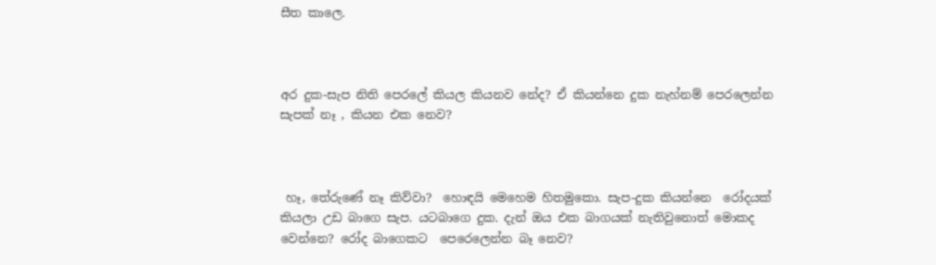සීත කාලෙ.



අර දුක-සැප නිති පෙරලේ කියල කියනව නේද? ඒ කියන්නෙ දුක නැහ්නම් පෙරලෙන්න සැපක් නෑ , කියන එක නෙව?



 හෑ, තේරුණේ නෑ කිව්වා?  හොඳයි මෙහෙම හිතමුකො. සැප-දුක කියන්නෙ  රෝදයක් කියලා උඩ බාගෙ සැප. යටබාගෙ දුක. දැන් ඔය එක බාගයක් නැතිවුනොත් මොකද වෙන්නෙ? රෝද බාගෙකට  පෙරෙලෙන්න බෑ නෙව?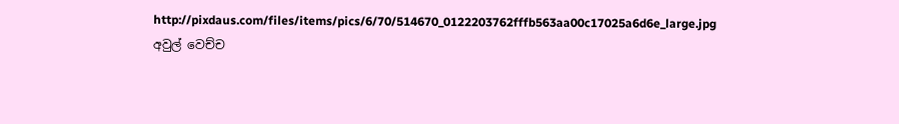http://pixdaus.com/files/items/pics/6/70/514670_0122203762fffb563aa00c17025a6d6e_large.jpg
අවුල් වෙච්ච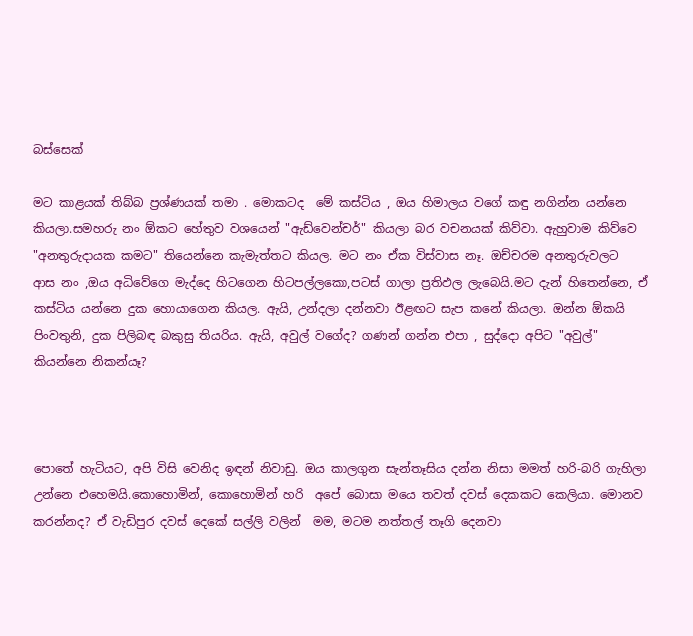බස්සෙක්

මට කාළයක් තිබ්බ ප්‍රශ්ණයක් තමා . මොකටද  මේ කස්ටිය , ඔය හිමාලය වගේ කඳු නගින්න යන්නෙ කියලා.සමහරු නං ඕකට හේතුව වශයෙන් "ඇඩ්වෙන්චර්" කියලා බර වචනයක් කිව්වා. ඇහුවාම කිව්වෙ "අනතුරුදායක කමට" තියෙන්නෙ කැමැත්තට කියල. මට නං ඒක විස්වාස නෑ. ඔච්චරම අනතුරුවලට  ආස නං ,ඔය අධිවේගෙ මැද්දෙ හිටගෙන හිටපල්ලකො,පටස් ගාලා ප්‍රතිඵල ලැබෙයි.මට දැන් හිතෙන්නෙ, ඒ කස්ටිය යන්නෙ දුක හොයාගෙන කියල. ඇයි, උන්දලා දන්නවා ඊළඟට සැප කනේ කියලා. ඔන්න ඕකයි පිංවතුනි, දුක පිලිබඳ බකුසු තියරිය. ඇයි, අවුල් වගේද? ගණන් ගන්න එපා , සුද්දො අපිට "අවුල්" කියන්නෙ නිකන්යෑ?



පොතේ හැටියට, අපි විසි වෙනිද ඉඳන් නිවාඩු. ඔය කාලගුන සැන්තෑසිය දන්න නිසා මමත් හරි-බරි ගැහිලා උන්නෙ එහෙමයි.කොහොමින්, කොහොමින් හරි  අපේ බොසා මයෙ තවත් දවස් දෙකකට කෙලියා. මොනව කරන්නද? ඒ වැඩිපුර දවස් දෙකේ සල්ලි වලින්  මම, මටම නත්තල් තෑගි දෙනවා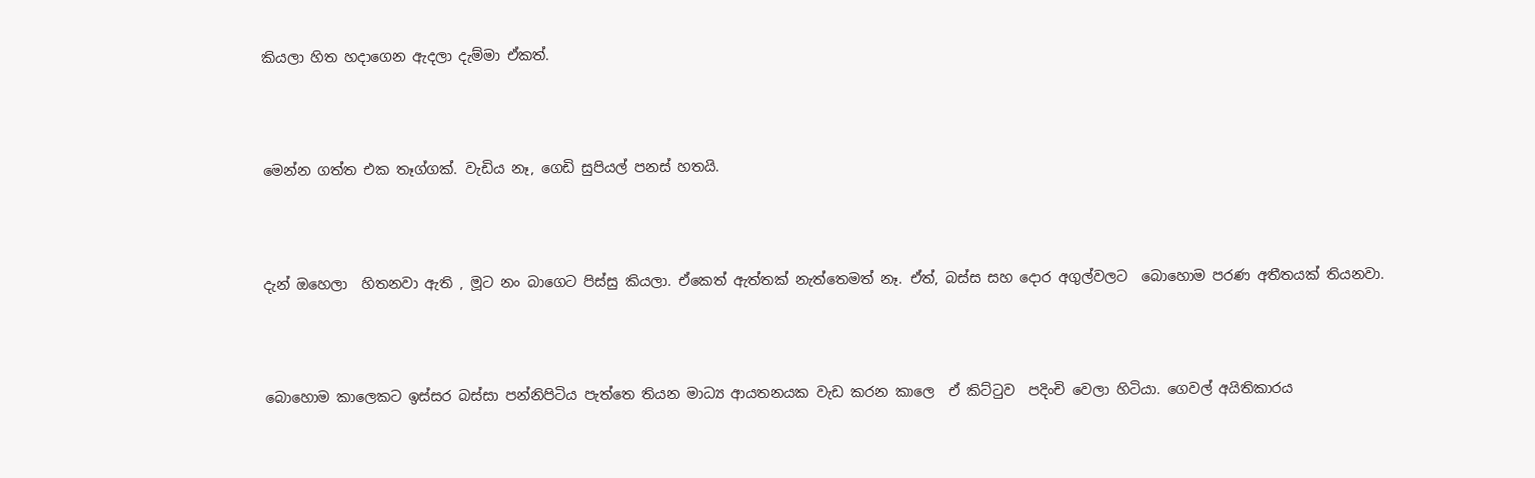කියලා හිත හදාගෙන ඇදලා දැම්මා ඒකත්.



මෙන්න ගත්ත එක තෑග්ගක්. වැඩිය නෑ, ගෙඩි සුපියල් පනස් හතයි.



දැන් ඔහෙලා  හිතනවා ඇති , මූට නං බාගෙට පිස්සු කියලා. ඒකෙත් ඇත්තක් නැත්තෙමත් නෑ. ඒත්, බස්ස සහ දොර අගුල්වලට  බොහොම පරණ අතීතයක් තියනවා.



බොහොම කාලෙකට ඉස්සර බස්සා පන්නිපිටිය පැත්තෙ තියන මාධ්‍ය ආයතනයක වැඩ කරන කාලෙ  ඒ කිට්‍ටුව  පදිංචි වෙලා හිටියා. ගෙවල් අයිතිකාරය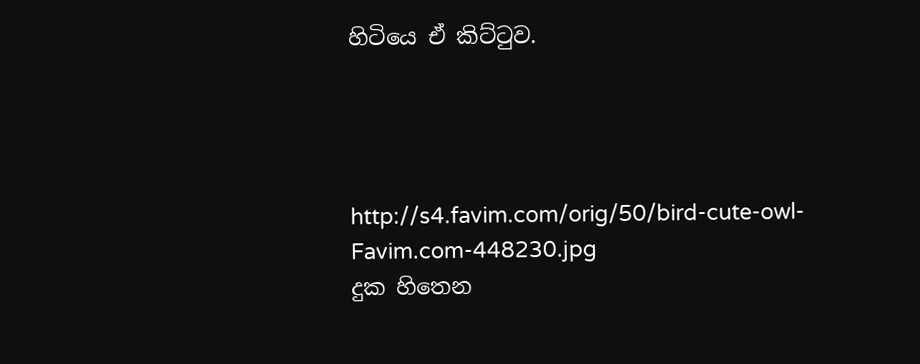හිටියෙ ඒ කිට්‍ටුව.




http://s4.favim.com/orig/50/bird-cute-owl-Favim.com-448230.jpg
දුක හිතෙන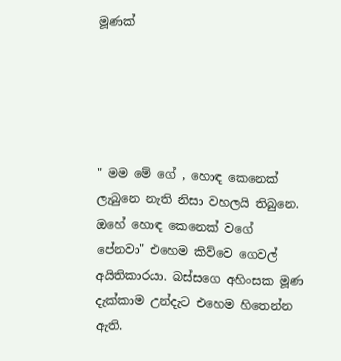මූණක්





" මම මේ ගේ , හොඳ කෙනෙක් ලැබුනෙ නැති නිසා වහලයි තිබුනෙ. ඔහේ හොඳ කෙනෙක් වගේ පේනවා" එහෙම කිව්වෙ ගෙවල් අයිතිකාරයා. බස්සගෙ අහිංසක මූණ දැක්කාම උන්දැට එහෙම හිතෙන්න ඇති.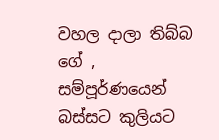වහල දාලා තිබ්බ ගේ , සම්පූර්ණයෙන් බස්සට කුලියට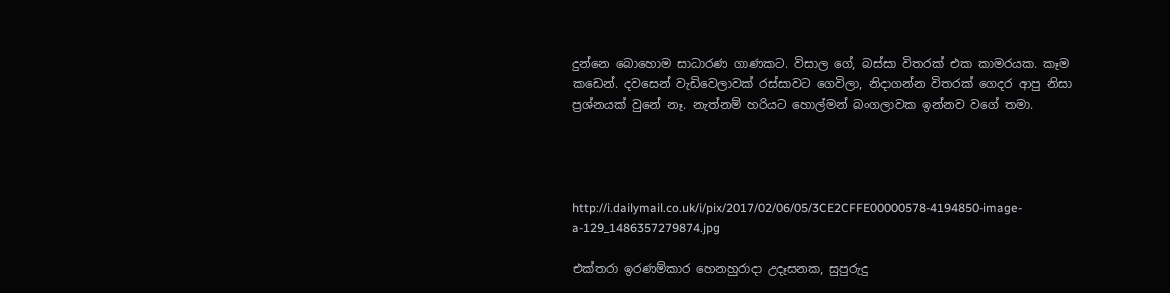දුන්නෙ බොහොම සාධාරණ ගාණකට. විසාල ගේ, බස්සා විතරක් එක කාමරයක. කෑම කඩෙන්. දවසෙන් වැඩිවෙලාවක් රස්සාවට ගෙවිලා, නිදාගන්න විතරක් ගෙදර ආපු නිසා ප්‍රශ්නයක් වුනේ නෑ. නැත්නම් හරියට හොල්මන් බංගලාවක ඉන්නව වගේ තමා.




http://i.dailymail.co.uk/i/pix/2017/02/06/05/3CE2CFFE00000578-4194850-image-a-129_1486357279874.jpg

එක්තරා ඉරණම්කාර හෙනහුරාදා උදෑසනක, සුපුරුදු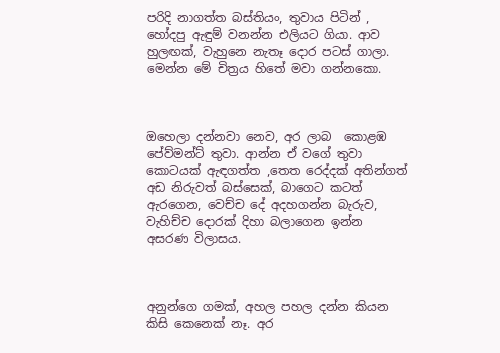පරිදි නාගත්ත බස්තියං, තුවාය පිටින් , හෝදපු ඇඳුම් වනන්න එලියට ගියා. ආව හුලඟක්, වැහුනෙ නැතෑ දොර පටස් ගාලා. මෙන්න මේ චිත්‍රය හිතේ මවා ගන්නකො.



ඔහෙලා දන්නවා නෙව, අර ලාබ  කොළඹ පේව්මන්ට් තුවා. ආන්න ඒ වගේ තුවා කොටයක් ඇඳගත්ත ,තෙත රෙද්දක් අතින්ගත්  අඩ නිරුවත් බස්සෙක්, බාගෙට කටත් ඇරගෙන, වෙච්ච දේ අදහගන්න බැරුව, වැහිච්ච දොරක් දිහා බලාගෙන ඉන්න අසරණ විලාසය.



අනුන්ගෙ ගමක්, අහල පහල දන්න කියන කිසි කෙනෙක් නෑ. අර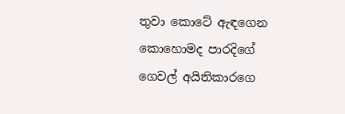තුවා කොටේ ඇඳගෙන කොහොමද පාරදිගේ ගෙවල් අයිතිකාරගෙ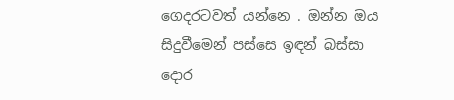ගෙදරටවත් යන්නෙ . ඔන්න ඔය සිදුවීමෙන් පස්සෙ ඉඳන් බස්සා   දොර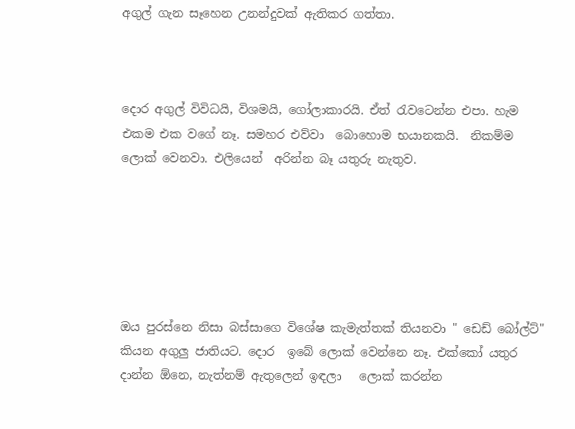අගුල් ගැන සෑහෙන උනන්දුවක් ඇතිකර ගත්තා.



දොර අගුල් විවිධයි, විශමයි, ගෝලාකාරයි. ඒත් ‍රැවටෙන්න එපා. හැම එකම එක වගේ නෑ. සමහර එව්වා  බොහොම භයානකයි.  නිකම්ම ලොක් වෙනවා. එලියෙන්  අරින්න බෑ යතුරු නැතුව.






ඔය පුරස්නෙ නිසා බස්සාගෙ විශේෂ කැමැත්තක් තියනවා " ඩෙඩ් බෝල්ට්" කියන අගුලු ජාතියට. දොර  ඉබේ ලොක් වෙන්නෙ නෑ. එක්කෝ යතුර දාන්න ඕනෙ, නැත්නම් ඇතුලෙන් ඉඳලා   ලොක් කරන්න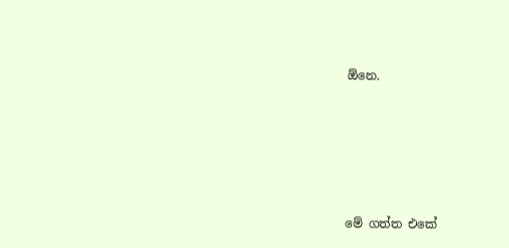ඕනෙ.





මේ ගත්ත එකේ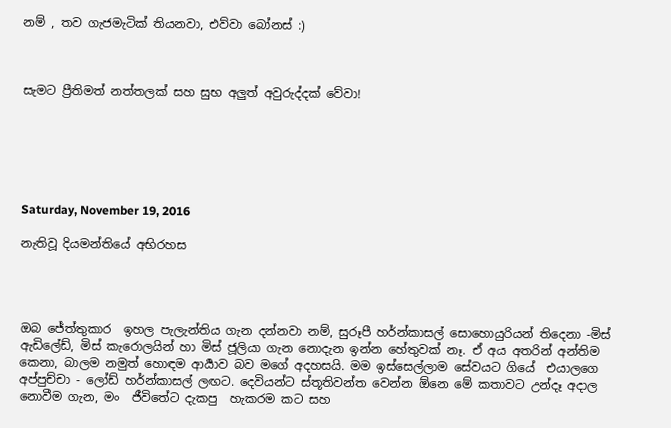නම් , තව ගැජමැටික් තියනවා, එව්වා බෝනස් :)



සැමට ප්‍රීතිමත් නත්තලක් සහ සුභ අලුත් අවුරුද්දක් වේවා!






Saturday, November 19, 2016

නැතිවූ දියමන්තියේ අභිරහස




ඔබ ජේත්තුකාර  ඉහල පැලැන්තිය ගැන දන්නවා නම්, සුරූපී හර්න්කාසල් සොහොයුරියන් තිදෙනා -මිස් ඇඩිලේඩ්, මිස් කැරොලයින් හා මිස් ජූලියා ගැන නොදැන ඉන්න හේතුවක් නෑ. ඒ අය අතරින් අන්තිම කෙනා, බාලම නමුත් හොඳම ආර්‍යාව බව මගේ අදහසයි. මම ඉස්සෙල්ලාම සේවයට ගියේ  එයාලගෙ  අප්පුච්චා - ලෝඩ් හර්න්කාසල් ලඟට. දෙවියන්ට ස්තූතිවන්ත වෙන්න ඕනෙ මේ කතාවට උන්දෑ අදාල නොවීම ගැන, මං  ජීවිතේට දැකපු  හැකරම කට සහ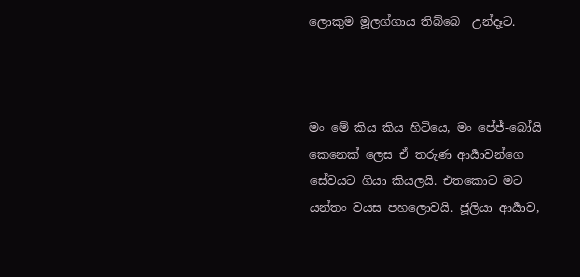ලොකුම මූලග්ගාය තිබ්බෙ  උන්දෑට.



මං මේ කිය කිය හිටියෙ, මං පේජ්-බෝයි කෙනෙක් ලෙස ඒ තරුණ ආර්‍යාවන්ගෙ  සේවයට ගියා කියලයි. එතකොට මට යන්තං වයස පහලොවයි. ජූලියා ආර්‍යාව,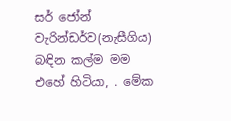සර් ජෝන් වැරින්ඩර්ව(නැසීගිය) බඳින කල්ම මම එහේ හිටියා, . මේක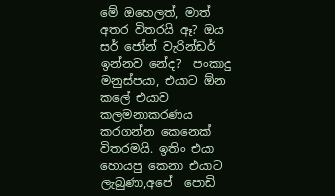මේ ඔහෙලත්, මාත් අතර විතරයි ඈ? ඔය සර් ජෝන් වැරින්ඩර් ඉන්නව නේද?  පංකාදු මනුස්පයා, එයාට ඕන කලේ එයාව කලමනාකරණය කරගන්න කෙනෙක් විතරමයි. ඉතිං එයා හොයපු කෙනා එයාට ලැබුණා,අපේ  පොඩි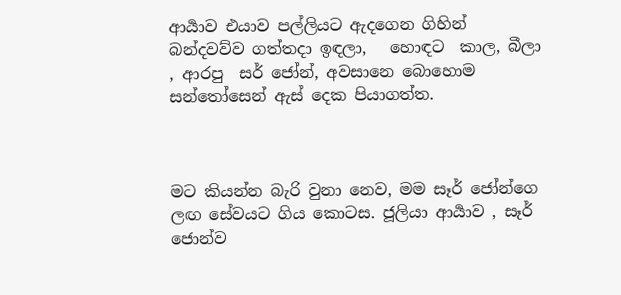ආර්‍යාව එයාව පල්ලියට ඇදගෙන ගිහින් බන්දවව්ව ගත්තදා ඉඳලා,   හොඳට  කාල, බීලා , ආරපු  සර් ජෝන්, අවසානෙ බොහොම සන්තෝසෙන් ඇස් දෙක පියාගත්ත.



මට කියන්න බැරි වුනා නෙව, මම සෑර් ජෝන්ගෙ ලඟ සේවයට ගිය කොටස. ජූලියා ආර්‍යාව , සෑර් ජොන්ව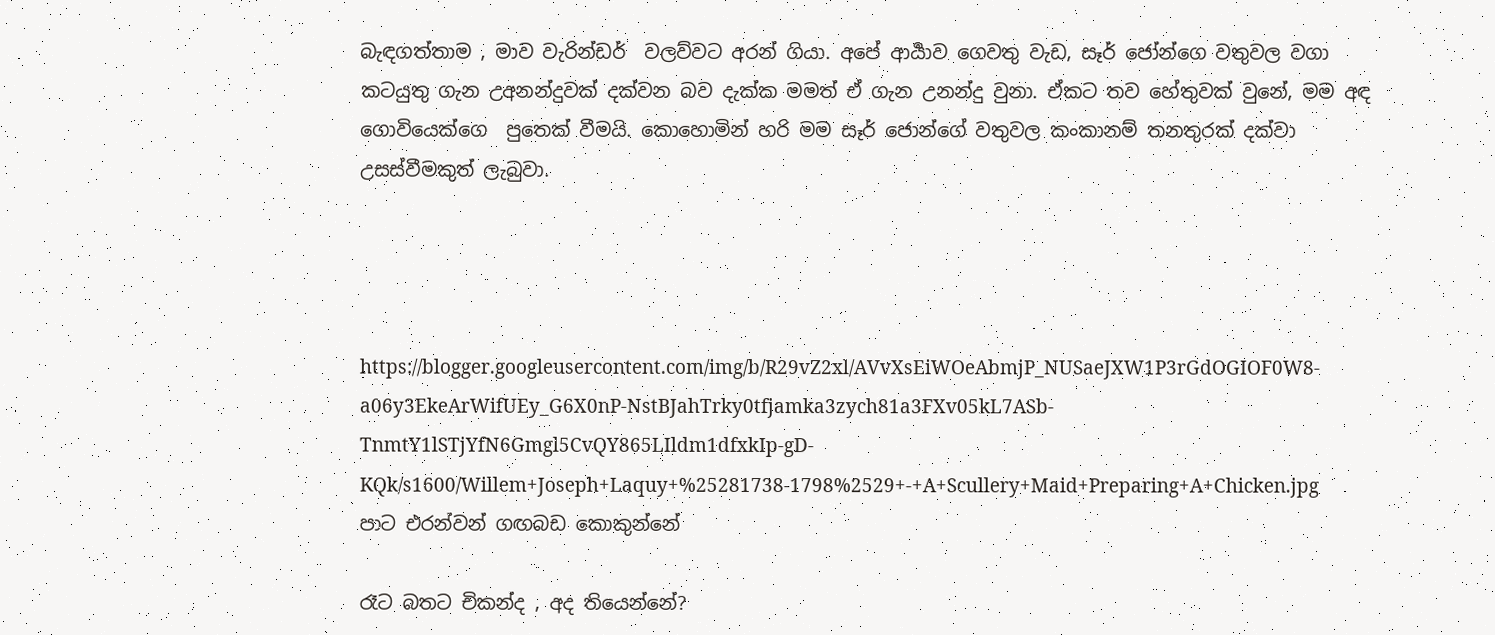බැඳගත්තාම , මාව වැරින්ඩර්  වලව්වට අරන් ගියා. අපේ ආර්‍යාව ගෙවතු වැඩ, සෑර් ජෝන්ගෙ වතුවල වගා කටයුතු ගැන උඅනන්දුවක් දක්වන බව දැක්ක මමත් ඒ ගැන උනන්දු වුනා. ඒකට තව හේතුවක් වුනේ, මම අඳ ගොවියෙක්ගෙ  පුතෙක් වීමයි. කොහොමින් හරි මම සෑර් ජොන්ගේ වතුවල කංකානම් තනතුරක් දක්වා උසස්වීමකුත් ලැබුවා.




https://blogger.googleusercontent.com/img/b/R29vZ2xl/AVvXsEiWOeAbmjP_NUSaeJXW1P3rGdOGIOF0W8-a06y3EkeArWifUEy_G6X0nP-NstBJahTrky0tfjamka3zych81a3FXv05kL7ASb-TnmtY1lSTjYfN6Gmgl5CvQY865LIldm1dfxkIp-gD-KQk/s1600/Willem+Joseph+Laquy+%25281738-1798%2529+-+A+Scullery+Maid+Preparing+A+Chicken.jpg
පාට එරන්වන් ගඟබඩ කොකුන්නේ

රෑට බතට චිකන්ද , අද තියෙන්නේ?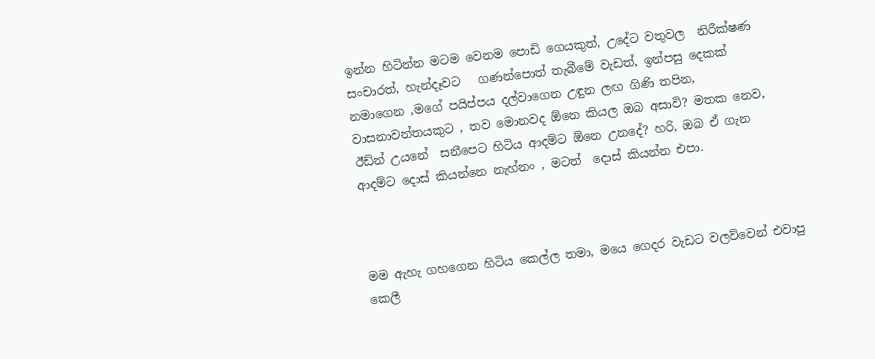ඉන්න හිටින්න මටම වෙනම පොඩි ගෙයකුත්, උදේට වතුවල  නිරීක්ෂණ සංචාරත්, හැන්දෑවට   ගණන්පොත් තැබීමේ වැඩත්, ඉන්පසු දෙකක් නමාගෙන ,මගේ පයිප්පය දල්වාගෙන උඳුන ලඟ ගිණි තපින, වාසනාවන්තයකුට , තව මොනවද ඕනෙ කියල ඔබ අසාවි? මතක නෙව, ඊඩ්න් උයනේ  සනීපෙට හිටිය ආදම්ට ඕනෙ උනදේ? හරි, ඔබ ඒ ගැන ආදම්ට දොස් කියන්නෙ නැහ්නං , මටත්  දොස් කියන්න එපා.



මම ඇහැ ගහගෙන හිටිය කෙල්ල තමා, මයෙ ගෙදර වැඩට වලව්වෙන් එවාපු කෙලී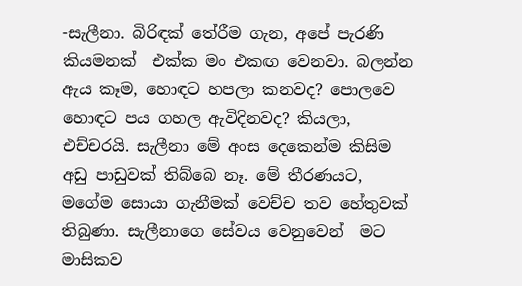-සැලීනා. බිරිඳක් තේරීම ගැන, අපේ පැරණි කියමනක්  එක්ක මං එකඟ වෙනවා. බලන්න ඇය කෑම, හොඳට හපලා කනවද? පොලවෙ හොඳට පය ගහල ඇවිදිනවද? කියලා, එච්චරයි. සැලීනා මේ අංස දෙකෙන්ම කිසිම අඩු පාඩුවක් තිබ්බෙ නෑ. මේ තීරණයට, මගේම සොයා ගැනීමක් වෙච්ච තව හේතුවක් තිබුණා. සැලීනාගෙ සේවය වෙනුවෙන්  මට මාසිකව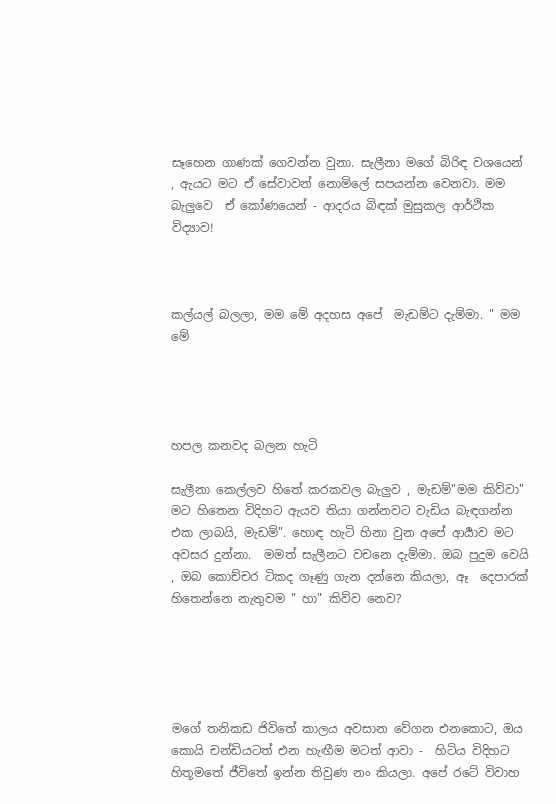සෑහෙන ගාණක් ගෙවන්න වුනා. සැලීනා මගේ බිරිඳ වශයෙන් , ඇයට මට ඒ සේවාවන් නොමිලේ සපයන්න වෙනවා. මම බැලුවෙ  ඒ කෝණයෙන් - ආදරය බිඳක් මුසුකල ආර්ථික විද්‍යාව!



කල්යල් බලලා, මම මේ අදහස අපේ  මැඩම්ට දැම්මා. " මම මේ




හපල කනවද බලන හැටි

සැලීනා කෙල්ලව හිතේ කරකවල බැලුව , මැඩම්"මම කිව්වා" මට හිතෙන විදිහට ඇයව තියා ගන්නවට වැඩිය බැඳගන්න එක ලාබයි, මැඩම්". හොඳ හැටි හිනා වුන අපේ ආර්‍යාව මට  අවසර දුන්නා.  මමත් සැලීනට වචනෙ දැම්මා. ඔබ පුදුම වෙයි , ඔබ කොච්චර ටිකද ගෑණු ගැන දන්නෙ කියලා, ඈ  දෙපාරක් හිතෙන්නෙ නැතුවම " හා" කිව්ව නෙව?





මගේ තනිකඩ ජිවිතේ කාලය අවසාන වේගන එනකොට, ඔය කොයි චන්ඩියටත් එන හැඟීම මටත් ආවා -  හිටිය විදිහට  හිතූමතේ ජීවිතේ ඉන්න තිවුණ නං කියලා. අපේ රටේ විවාහ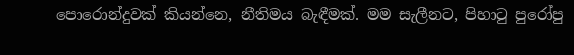පොරොන්දුවක් කියන්නෙ, නීතිමය බැඳීමක්. මම සැලීනට, පිහා‍ටු පුරෝපු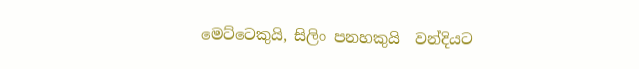මෙට්ටෙකුයි, සිලිං පනහකුයි  වන්දියට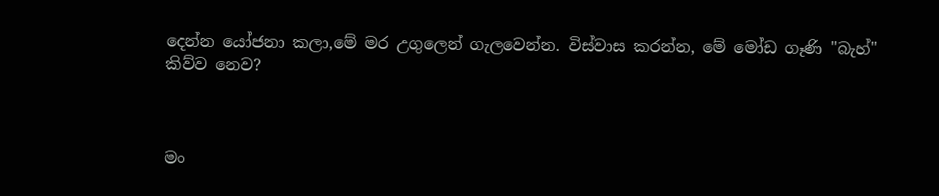දෙන්න යෝජනා කලා,මේ මර උගුලෙන් ගැලවෙන්න. විස්වාස කරන්න, මේ මෝඩ ගෑණි "බැහ්" කිව්ව නෙව?



මං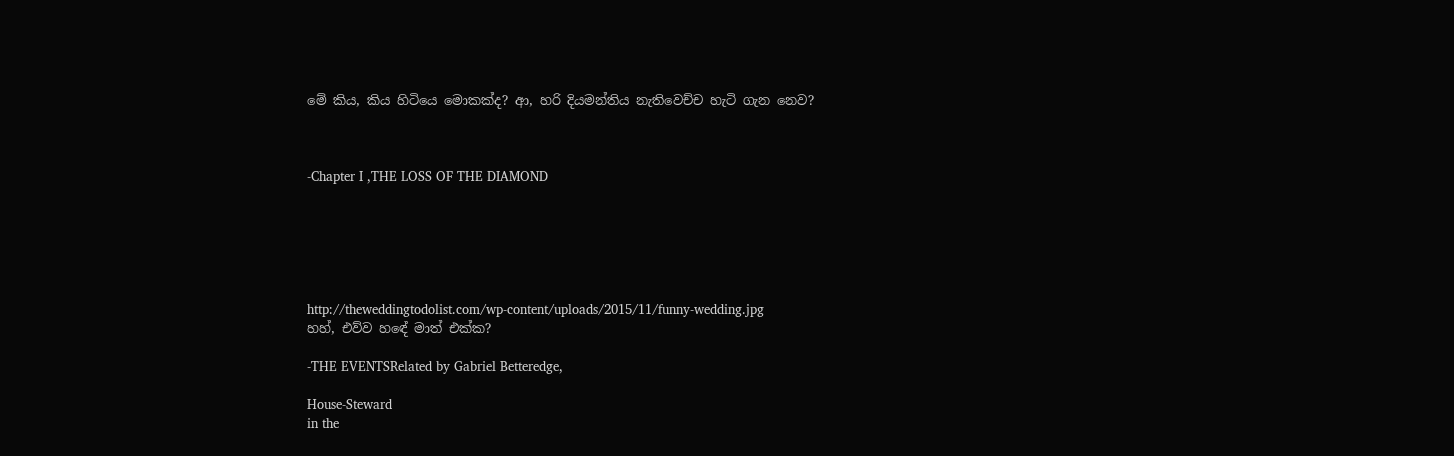මේ කිය, කිය හිටියෙ මොකක්ද? ආ, හරි දියමන්තිය නැතිවෙච්ච හැටි ගැන නෙව?



-Chapter I ,THE LOSS OF THE DIAMOND






http://theweddingtodolist.com/wp-content/uploads/2015/11/funny-wedding.jpg
හහ්, එව්ව හඳේ මාත් එක්ක?

-THE EVENTSRelated by Gabriel Betteredge,

House-Steward
in the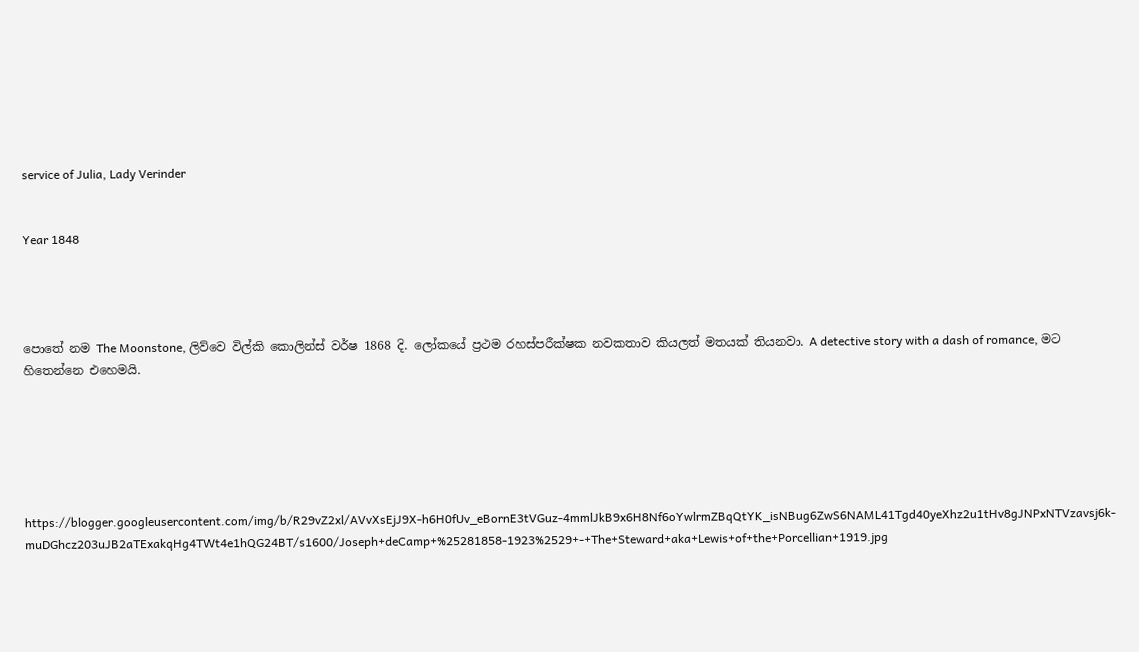service of Julia, Lady Verinder


Year 1848




පොතේ නම The Moonstone, ලිව්වෙ විල්කි කොලින්ස් වර්ෂ 1868 දි. ලෝකයේ ප්‍රථම රහස්පරීක්ෂක නවකතාව කියලත් මතයක් තියනවා. A detective story with a dash of romance, මට හිතෙන්නෙ එහෙමයි.






https://blogger.googleusercontent.com/img/b/R29vZ2xl/AVvXsEjJ9X-h6H0fUv_eBornE3tVGuz-4mmlJkB9x6H8Nf6oYwlrmZBqQtYK_isNBug6ZwS6NAML41Tgd40yeXhz2u1tHv8gJNPxNTVzavsj6k-muDGhcz203uJB2aTExakqHg4TWt4e1hQG24BT/s1600/Joseph+deCamp+%25281858-1923%2529+-+The+Steward+aka+Lewis+of+the+Porcellian+1919.jpg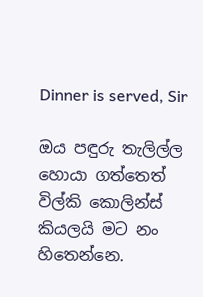Dinner is served, Sir

ඔය පඳුරු තැලිල්ල හොයා ගත්තෙත්  විල්කි කොලින්ස් කියලයි මට නං හිතෙන්නෙ.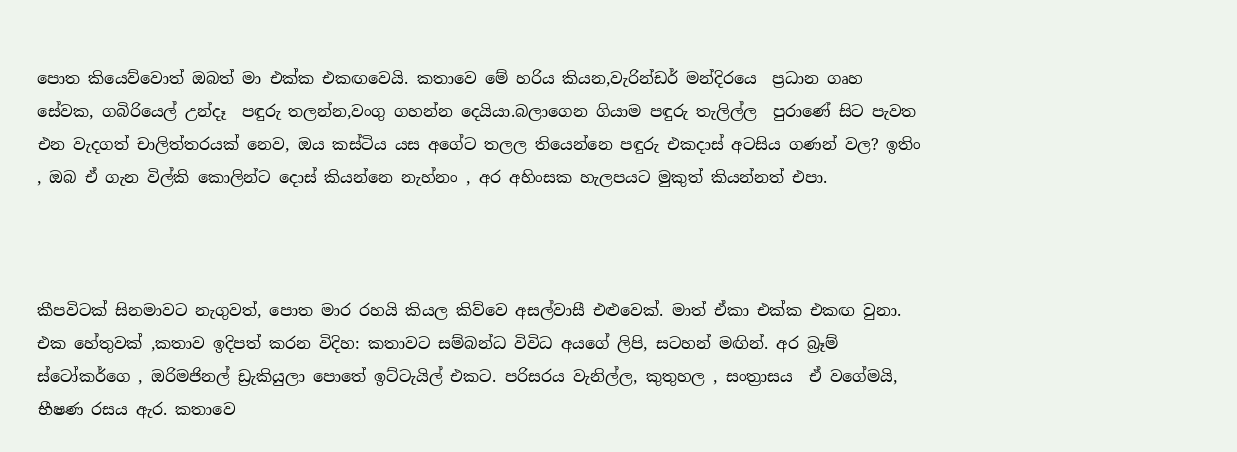පොත කියෙව්වොත් ඔබත් මා එක්ක එකඟවෙයි. කතාවෙ මේ හරිය කියන,වැරින්ඩර් මන්දිරයෙ  ප්‍රධාන ගෘහ සේවක, ගබිරියෙල් උන්දෑ  පඳුරු තලන්න,වංගු ගහන්න දෙයියා.බලාගෙන ගියාම පඳුරු තැලිල්ල  පුරාණේ සිට පැවත එන වැදගත් චාලිත්තරයක් නෙව, ඔය කස්ටිය යස අගේට තලල තියෙන්නෙ පඳුරු එකදාස් අටසිය ගණන් වල? ඉතිං , ඔබ ඒ ගැන විල්කි කොලින්ට දොස් කියන්නෙ නැහ්නං , අර අහිංසක හැලපයට මුකුත් කියන්නත් එපා.



කීපවිටක් සිනමාවට නැගුවත්, පොත මාර රහයි කියල කිව්වෙ අසල්වාසී එළුවෙක්. මාත් ඒකා එක්ක එකඟ වුනා. එක හේතුවක් ,කතාව ඉදිපත් කරන විදිහ: කතාවට සම්බන්ධ විවිධ අයගේ ලිපි, සටහන් මඟින්. අර බ්‍රෑම් ස්ටෝකර්ගෙ , ඔරිමජිනල් ඩ්‍රැකියුලා පොතේ ඉට්ටැයිල් එකට. පරිසරය වැනිල්ල, කුතුහල , සංත්‍රාසය  ඒ වගේමයි, භීෂණ රසය ඇර. කතාවෙ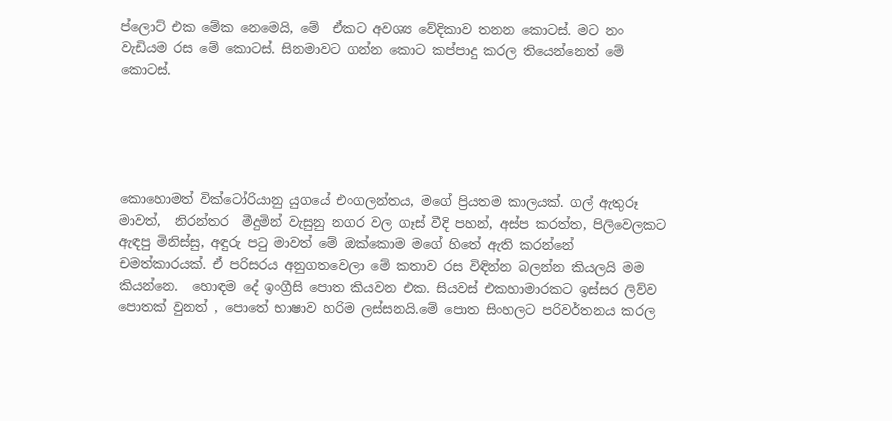ප්ලොට් එක මේක නෙමෙයි, මේ  ඒකට අවශ්‍ය වේදිකාව තනන කොටස්. මට නං වැඩියම රස මේ කොටස්. සිනමාවට ගන්න කොට කප්පාදු කරල තියෙන්නෙත් මේ කොටස්.





කොහොමත් වික්ටෝරියානු යුගයේ එංගලන්තය, මගේ ප්‍රියතම කාලයක්. ගල් ඇතුරූ මාවත්,  නිරන්තර  මීදුමින් වැසුනු නගර වල ගෑස් වීදි පහන්, අස්ප කරත්ත, පිලිවෙලකට ඇඳපු මිනිස්සු, අඳුරු ප‍ටු මාවත් මේ ඔක්කොම මගේ හිතේ ඇති කරන්නේ චමත්කාරයක්. ඒ පරිසරය අනුගතවෙලා මේ කතාව රස විඳින්න බලන්න කියලයි මම කියන්නෙ.  හොඳම දේ ඉංග්‍රීසි පොත කියවන එක. සියවස් එකහාමාරකට ඉස්සර ලිව්ව පොතක් වුනත් , පොතේ භාෂාව හරිම ලස්සනයි.මේ පොත සිංහලට පරිවර්තනය කරල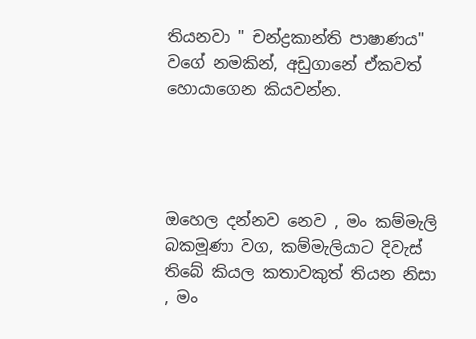තියනවා " චන්ද්‍රකාන්ති පාෂාණය" වගේ නමකින්, අඩුගානේ ඒකවත් හොයාගෙන කියවන්න.




ඔහෙල දන්නව නෙව , මං කම්මැලි බකමූණා වග, කම්මැලියාට දිවැස් තිබේ කියල කතාවකුත් තියන නිසා , මං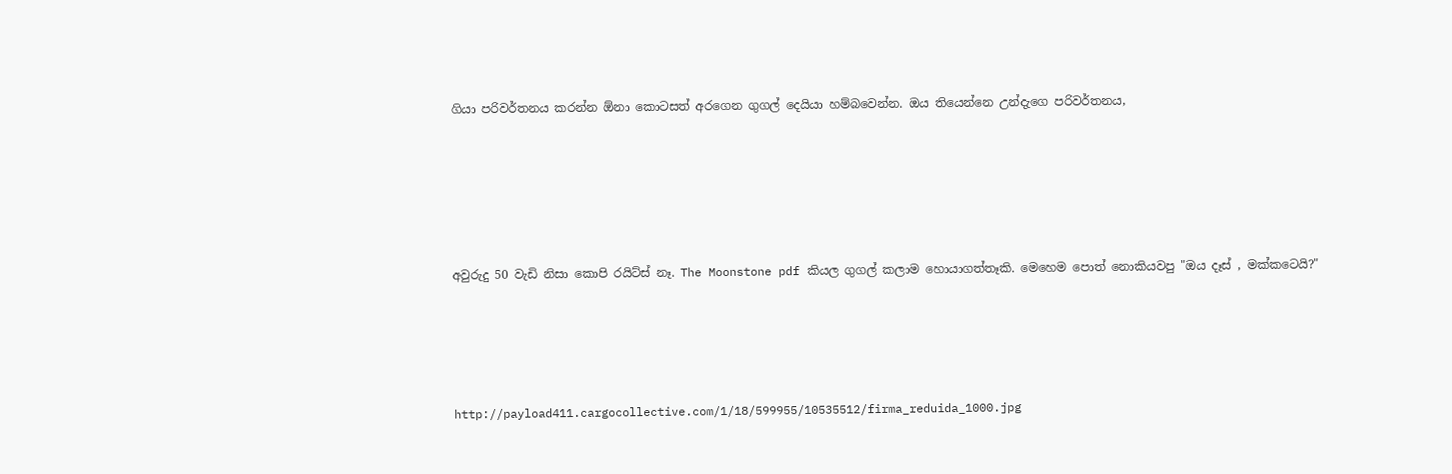ගියා පරිවර්තනය කරන්න ඕනා කොටසත් අරගෙන ගුගල් දෙයියා හම්බවෙන්න. ඔය තියෙන්නෙ උන්දැගෙ පරිවර්තනය,





අවුරුදු 50 වැඩි නිසා කොපි රයිට්ස් නෑ. The Moonstone pdf කියල ගුගල් කලාම හොයාගත්තෑකි. මෙහෙම පොත් නොකියවපු "ඔය දෑස් , මක්කටෙයි?"




http://payload411.cargocollective.com/1/18/599955/10535512/firma_reduida_1000.jpg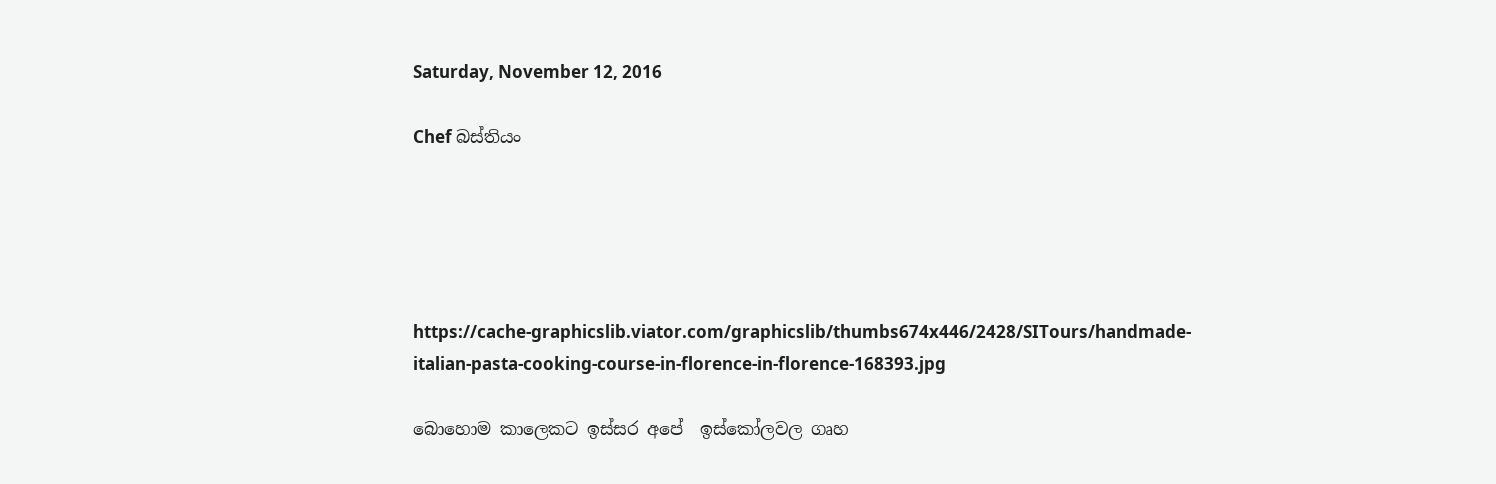Saturday, November 12, 2016

Chef බස්තියං





https://cache-graphicslib.viator.com/graphicslib/thumbs674x446/2428/SITours/handmade-italian-pasta-cooking-course-in-florence-in-florence-168393.jpg

බොහොම කාලෙකට ඉස්සර අපේ  ඉස්කෝලවල ගෘහ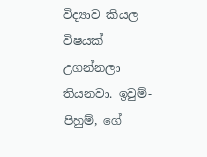විද්‍යාව කියල විෂයක් උගන්නලා තියනවා. ඉවුම්-පිහුම්, ගේ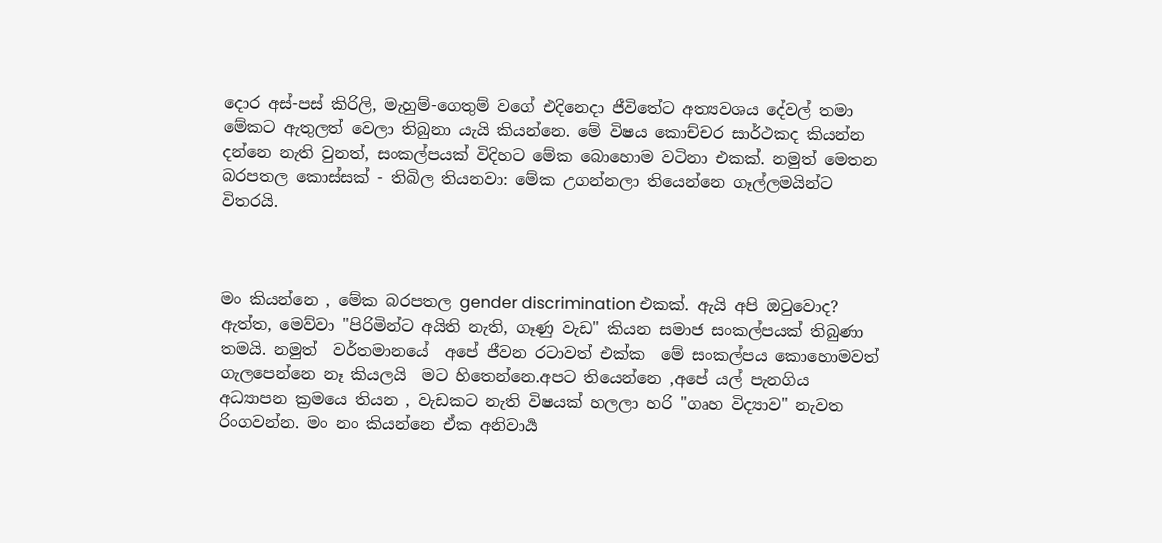දොර අස්-පස් කිරිලි, මැහුම්-ගෙතුම් වගේ එදිනෙදා ජීවිතේට අත්‍යවශය දේවල් තමා මේකට ඇතුලත් වෙලා තිබුනා යැයි කියන්නෙ. මේ විෂය කොච්චර සාර්ථකද කියන්න දන්නෙ නැති වුනත්, සංකල්පයක් විදිහට මේක බොහොම වටිනා එකක්. නමුත් මෙතන බරපතල කොස්සක් - තිබිල තියනවා: මේක උගන්නලා තියෙන්නෙ ගෑල්ලමයින්ට විතරයි.



මං කියන්නෙ , මේක බරපතල gender discrimination එකක්. ඇයි අපි ඔ‍ටුවොද? ඇත්ත, මෙව්වා "පිරිමින්ට අයිති නැති, ගෑණු වැඩ" කියන සමාජ සංකල්පයක් තිබුණා තමයි. නමුත්  වර්තමානයේ  අපේ ජීවන රටාවත් එක්ක  මේ සංකල්පය කොහොමවත් ගැලපෙන්නෙ නෑ කියලයි  මට හිතෙන්නෙ.අපට තියෙන්නෙ ,අපේ යල් පැනගිය අධ්‍යාපන ක්‍රමයෙ තියන , වැඩකට නැති විෂයක් හලලා හරි "ගෘහ විද්‍යාව" නැවත රිංගවන්න. මං නං කියන්නෙ ඒක අනිවාර්‍ය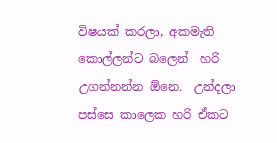විෂයක් කරලා, අකමැති කොල්ලන්ට බලෙන්  හරි උගන්නන්න ඕනෙ.  උන්දලා පස්සෙ කාලෙක හරි ඒකට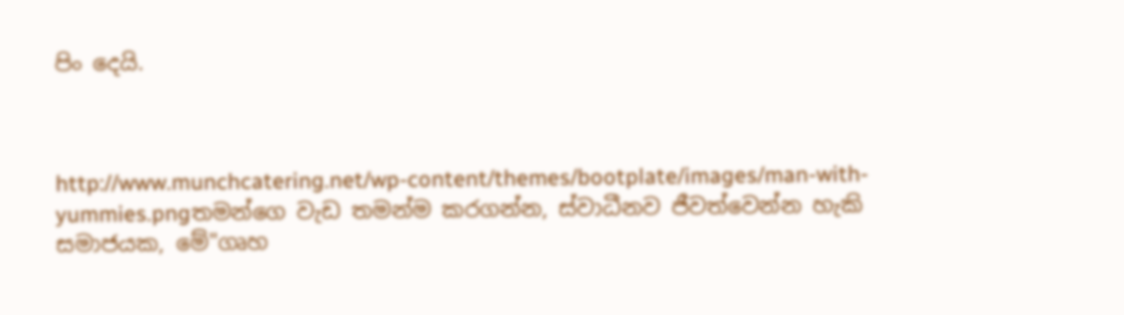පිං දෙයි.



http://www.munchcatering.net/wp-content/themes/bootplate/images/man-with-yummies.pngතමන්ගෙ වැඩ තමන්ම කරගන්න, ස්වාධීනව ජීවත්වෙන්න හැකි සමාජයක, මේ"ගෘහ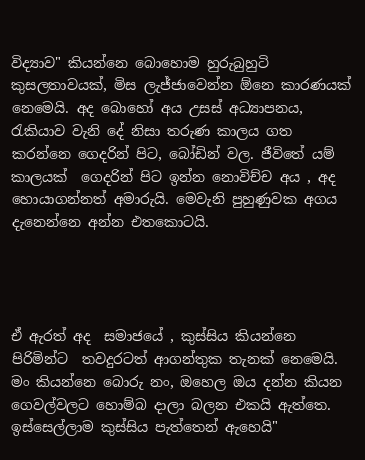විද්‍යාව" කියන්නෙ බොහොම හුරුබුහුටි කුසලතාවයක්, මිස ලැජ්ජාවෙන්න ඕනෙ කාරණයක් නෙමෙයි. අද බොහෝ අය උසස් අධ්‍යාපනය, රැකියාව වැනි දේ නිසා තරුණ කාලය ගත කරන්නෙ ගෙදරින් පිට, බෝඩින් වල. ජීවිතේ යම් කාලයක්  ගෙදරින් පිට ඉන්න නොවිච්ච අය , අද හොයාගන්නත් අමාරුයි. මෙවැනි පුහුණුවක අගය දැනෙන්නෙ අන්න එතකොටයි.




ඒ ඇරත් අද  සමාජයේ , කුස්සිය කියන්නෙ පිරිමින්ට  තවදුරටත් ආගන්තුක තැනක් නෙමෙයි. මං කියන්නෙ බොරු නං, ඔහෙල ඔය දන්න කියන ගෙවල්වලට හොම්බ දාලා බලන එකයි ඇත්තෙ. ඉස්සෙල්ලාම කුස්සිය පැත්තෙන් ඇහෙයි"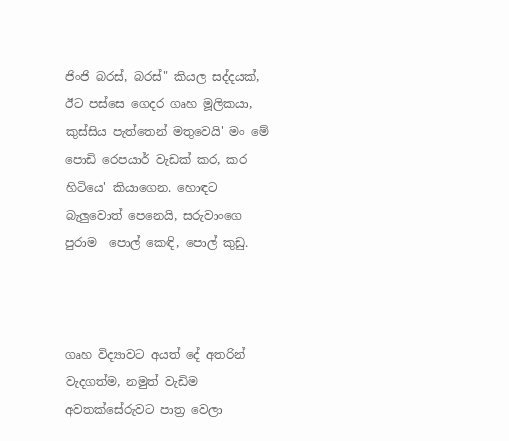ජිංජි බරස්, බරස්" කියල සද්දයක්, ඊට පස්සෙ ගෙදර ගෘහ මූලිකයා, කුස්සිය පැත්තෙන් මතුවෙයි' මං මේ  පොඩි රෙපයාර් වැඩක් කර, කර හිටියෙ' කියාගෙන. හොඳට බැලුවොත් පෙනෙයි, සරුවාංගෙ පුරාම  පොල් කෙඳි, පොල් කුඩු.



ගෘහ විද්‍යාවට අයත් දේ අතරින් වැදගත්ම, නමුත් වැඩිම අවතක්සේරුවට පාත්‍ර වෙලා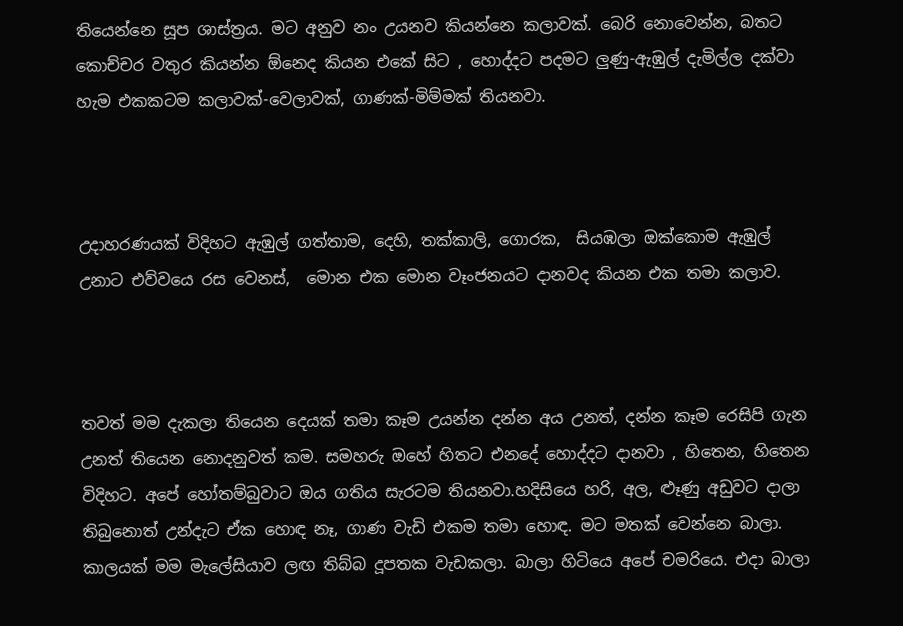තියෙන්නෙ සූප ශාස්ත්‍රය. මට අනුව නං උයනව කියන්නෙ කලාවක්. බෙරි නොවෙන්න, බතට කොච්චර වතුර කියන්න ඕනෙද කියන එකේ සිට , හොද්දට පදමට ලුණු-ඇඹුල් දැමිල්ල දක්වා හැම එකකටම කලාවක්-වෙලාවක්, ගාණක්-මිම්මක් තියනවා.



උදාහරණයක් විදිහට ඇඹුල් ගත්තාම, දෙහි, තක්කාලි, ගොරක,  සියඹලා ඔක්කොම ඇඹුල් උනාට එව්වයෙ රස වෙනස්,  මොන එක මොන වෑංජනයට දානවද කියන එක තමා කලාව.



තවත් මම දැකලා තියෙන දෙයක් තමා කෑම උයන්න දන්න අය උනත්, දන්න කෑම රෙසිපි ගැන උනත් තියෙන නොදනුවත් කම. සමහරු ඔහේ හිතට එනදේ හොද්දට දානවා , හිතෙන, හිතෙන විදිහට. අපේ හෝතම්බුවාට ඔය ගතිය සැරටම තියනවා.හදිසියෙ හරි, අල, ළූණු අඩුවට දාලා තිබුනොත් උන්දැට ඒක හොඳ නෑ, ගාණ වැඩි එකම තමා හොඳ. මට මතක් වෙන්නෙ බාලා. කාලයක් මම මැලේසියාව ලඟ තිබ්බ දූපතක වැඩකලා. බාලා හිටියෙ අපේ චමරියෙ. එදා බාලා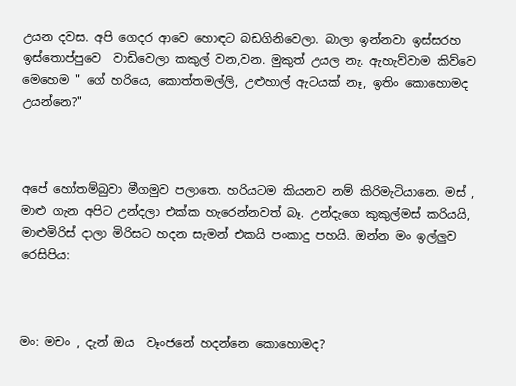උයන දවස. අපි ගෙදර ආවෙ හොඳට බඩගිනිවෙලා. බාලා ඉන්නවා ඉස්සරහ ඉස්තොප්පුවෙ  වාඩිවෙලා කකුල් වන,වන. මුකුත් උයල නැ. ඇහැව්වාම කිව්වෙ මෙහෙම " ගේ හරියෙ, කොත්තමල්ලි, උළුහාල් ඇටයක් නෑ, ඉතිං කොහොමද උයන්නෙ?"



අපේ හෝතම්බුවා මීගමුව පලාතෙ. හරියටම කියනව නම් කිරිමැටියානෙ. මස් , මාළු ගැන අපිට උන්දලා එක්ක හැරෙන්නවත් බෑ. උන්දැගෙ කුකුල්මස් කරියයි, මාළුමිරිස් දාලා මිරිසට හදන සැමන් එකයි පංකාදු පහයි. ඔන්න මං ඉල්ලුව රෙසිපිය:



මං: මචං , දැන් ඔය  වෑංජනේ හදන්නෙ කොහොමද?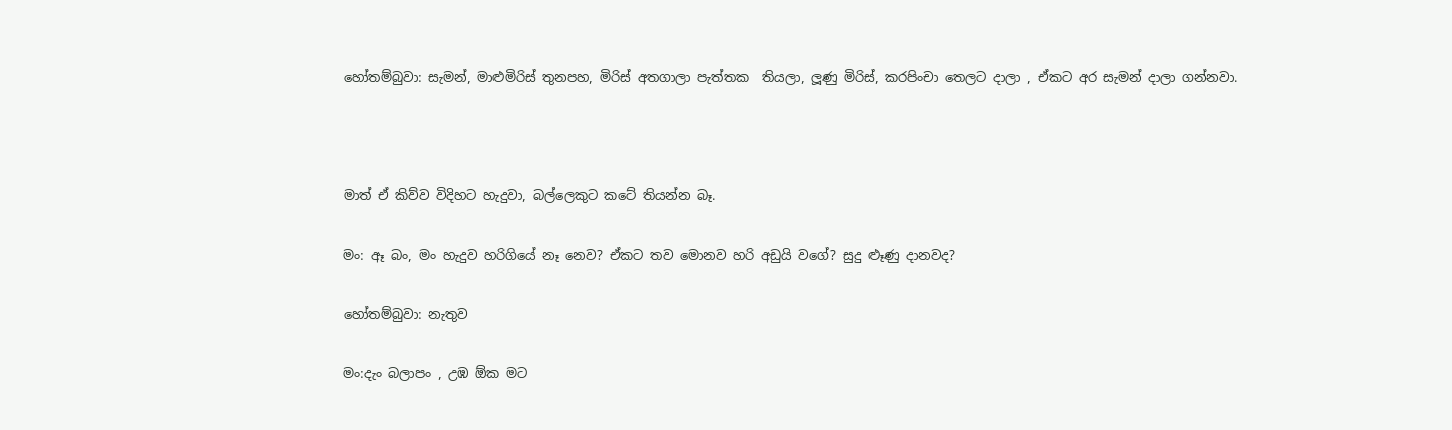හෝතම්බුවා: සැමන්, මාළුමිරිස් තුනපහ, මිරිස් අතගාලා පැත්තක  තියලා, ලූණු මිරිස්, කරපිංචා තෙලට දාලා , ඒකට අර සැමන් දාලා ගන්නවා.



මාත් ඒ කිව්ව විදිහට හැදුවා, බල්ලෙකුට කටේ තියන්න බෑ.

මං: ඈ බං, මං හැදුව හරිගියේ නෑ නෙව? ඒකට තව මොනව හරි අඩුයි වගේ? සුදු ළූණු දානවද?

හෝතම්බුවා: නැතුව

මං:දැං බලාපං , උඹ ඕක මට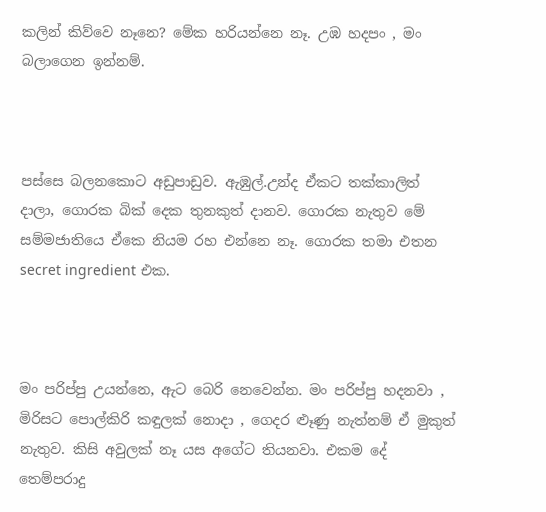කලින් කිව්වෙ නෑනෙ? මේක හරියන්නෙ නෑ. උඹ හදපං , මං බලාගෙන ඉන්නම්.



පස්සෙ බලනකොට අඩුපාඩුව. ඇඹුල්.උන්ද ඒකට තක්කාලිත් දාලා, ගොරක බික් දෙක තුනකුත් දානව. ගොරක නැතුව මේ සම්මජාතියෙ ඒකෙ නියම රහ එන්නෙ නෑ. ගොරක තමා එතන  secret ingredient එක.



මං පරිප්පු උයන්නෙ, ඇට බෙරි නෙවෙන්න. මං පරිප්පු හදනවා , මිරිසට පොල්කිරි කඳුලක් නොදා , ගෙදර ළූණු නැත්නම් ඒ මුකුත් නැතුව. කිසි අවුලක් නෑ යස අගේට තියනවා. එකම දේ තෙම්පරාදු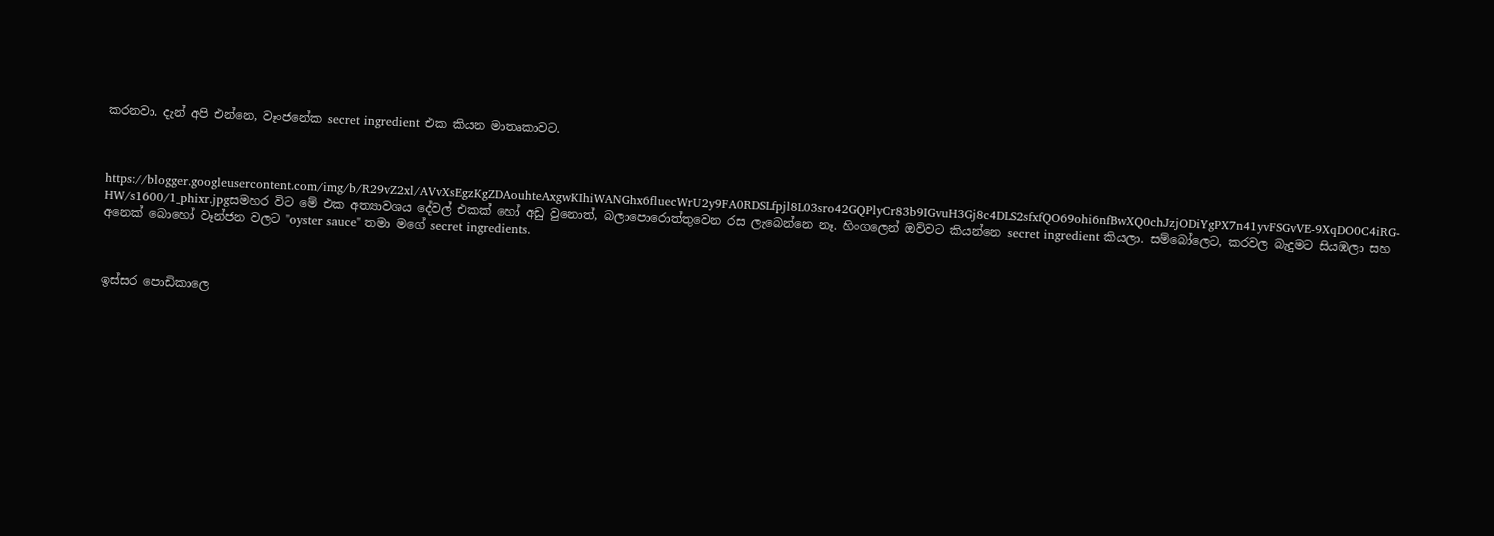කරනවා. දැන් අපි එන්නෙ, වෑංජනේක secret ingredient එක කියන මාතෘකාවට.



https://blogger.googleusercontent.com/img/b/R29vZ2xl/AVvXsEgzKgZDAouhteAxgwKIhiWANGhx6fluecWrU2y9FA0RDSLfpjl8L03sro42GQPlyCr83b9IGvuH3Gj8c4DLS2sfxfQO69ohi6nfBwXQ0chJzjODiYgPX7n41yvFSGvVE-9XqDO0C4iRG-HW/s1600/1_phixr.jpgසමහර විට මේ එක අත්‍යාවශය දේවල් එකක් හෝ අඩු වුනොත්, බලාපොරොත්තුවෙන රස ලැබෙන්නෙ නෑ. හිංගලෙන් ඔව්වට කියන්නෙ secret ingredient කියලා. සම්බෝලෙට, කරවල බැදුමට සියඹලා සහ අනෙක් බොහෝ වෑන්ජන වලට "oyster sauce" තමා මගේ secret ingredients.



ඉස්සර පොඩිකාලෙ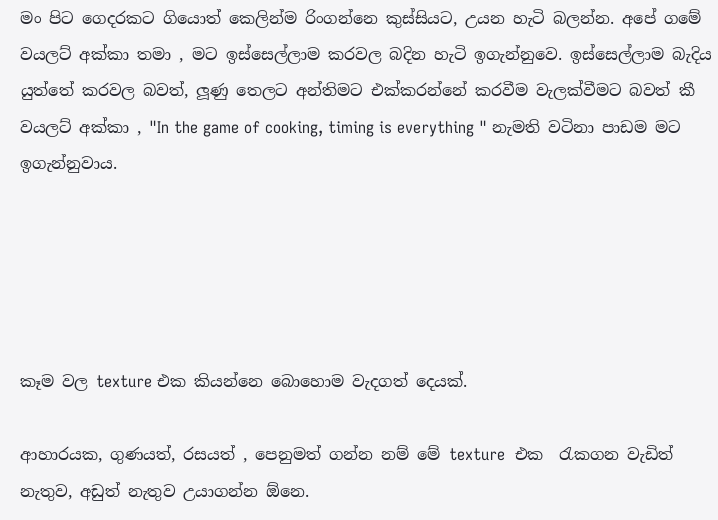මං පිට ගෙදරකට ගියොත් කෙලින්ම රිංගන්නෙ කුස්සියට, උයන හැටි බලන්න. අපේ ගමේ වයලට් අක්කා තමා , මට ඉස්සෙල්ලාම කරවල බදින හැටි ඉගැන්නුවෙ. ඉස්සෙල්ලාම බැදිය යුත්තේ කරවල බවත්, ලූණු තෙලට අන්තිමට එක්කරන්නේ කරවීම වැලක්වීමට බවත් කී වයලට් අක්කා , "In the game of cooking, timing is everything " නැමති වටිනා පාඩම මට ඉගැන්නුවාය.





කෑම වල texture එක කියන්නෙ බොහොම වැදගත් දෙයක්.

ආහාරයක, ගුණයත්, රසයත් , පෙනුමත් ගන්න නම් මේ texture  එක  ‍රැකගන වැඩිත් නැතුව, අඩුත් නැතුව උයාගන්න ඕනෙ.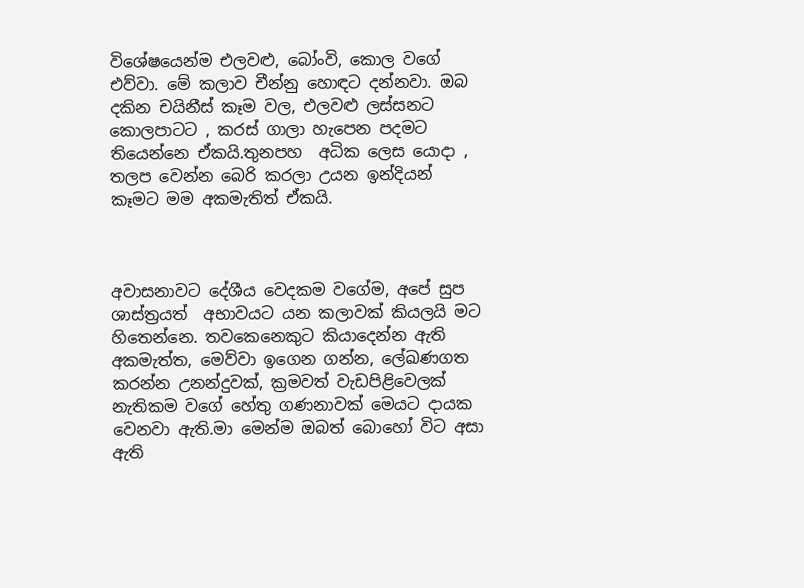විශේෂයෙන්ම එලවළු, බෝංවි, කොල වගේ එව්වා. මේ කලාව චීන්නු හොඳට දන්නවා. ඔබ දකින චයිනීස් කෑම වල, එලවළු ලස්සනට කොලපාටට , කරස් ගාලා හැපෙන පදමට තියෙන්නෙ ඒකයි.තුනපහ  අධික ලෙස යොදා , තලප වෙන්න බෙරි කරලා උයන ඉන්දියන් කෑමට මම අකමැතිත් ඒකයි.



අවාසනාවට දේශීය වෙදකම වගේම, අපේ සුප ශාස්ත්‍රයත්  අභාවයට යන කලාවක් කියලයි මට හිතෙන්නෙ. තවකෙනෙකුට කියාදෙන්න ඇති අකමැත්ත, මෙව්වා ඉගෙන ගන්න, ලේඛණගත කරන්න උනන්දුවක්, ක්‍රමවත් වැඩපිළිවෙලක් නැතිකම වගේ හේතු ගණනාවක් මෙයට දායක වෙනවා ඇති.මා මෙන්ම ඔබත් බොහෝ විට අසා ඇති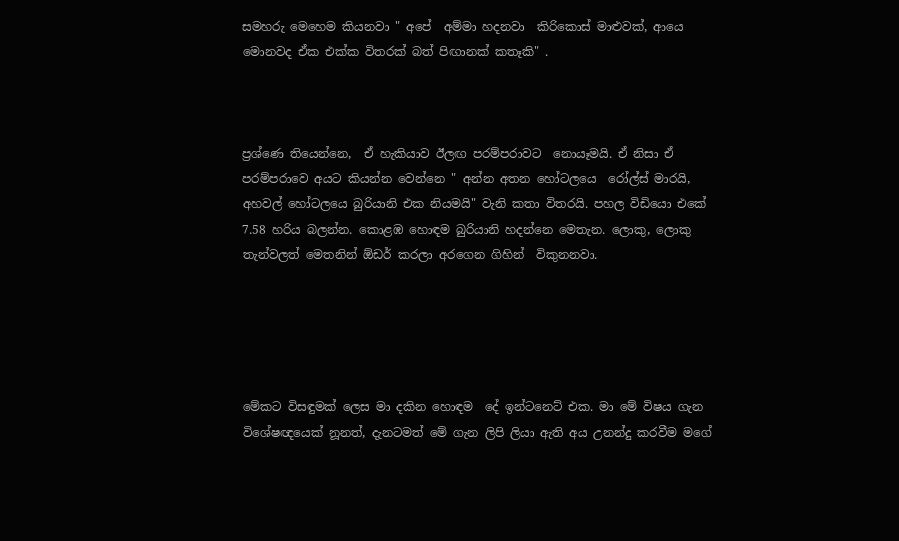සමහරු මෙහෙම කියනවා " අපේ  අම්මා හදනවා  කිරිකොස් මාළුවක්, ආයෙ මොනවද ඒක එක්ක විතරක් බත් පිඟානක් කතෑකි" .



ප්‍රශ්ණෙ තියෙන්නෙ,  ඒ හැකියාව ඊලඟ පරම්පරාවට  නොයෑමයි. ඒ නිසා ඒ පරම්පරාවෙ අයට කියන්න වෙන්නෙ " අන්න අතන හෝටලයෙ  රෝල්ස් මාරයි, අහවල් හෝටලයෙ බුරියානි එක නියමයි" වැනි කතා විතරයි. පහල විඩියො එකේ 7.58 හරිය බලන්න. කොළඹ හොඳම බුරියානි හදන්නෙ මෙතැන. ලොකු, ලොකු තැන්වලත් මෙතනින් ඕඩර් කරලා අරගෙන ගිහින්  විකුනනවා.





මේකට විසඳුමක් ලෙස මා දකින හොඳම  දේ ඉන්ටනෙට් එක. මා මේ විෂය ගැන විශේෂඥයෙක් නූනත්, දැනටමත් මේ ගැන ලිපි ලියා ඇති අය උනන්දු කරවීම මගේ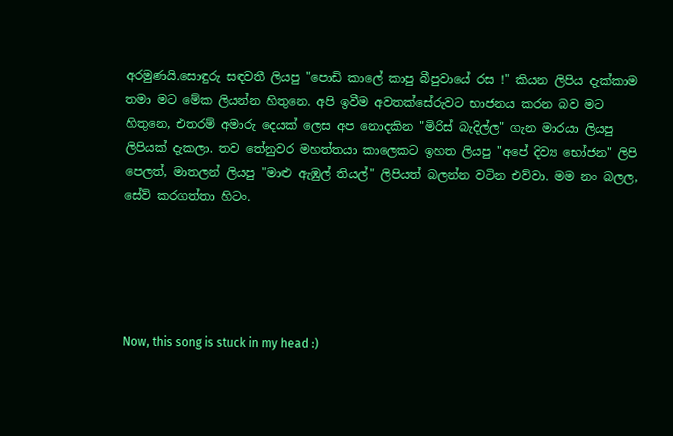අරමුණයි.සොඳුරු සඳවතී ලියපු "පොඩි කාලේ කාපු බීපුවායේ රස !" කියන ලිපිය දැක්කාම තමා මට මේක ලියන්න හිතුනෙ. අපි ඉවීම අවතක්සේරුවට භාජනය කරන බව මට හිතුනෙ, එතරම් අමාරු දෙයක් ලෙස අප නොදකින "මිරිස් බැදිල්ල" ගැන මාරයා ලියපු ලිපියක් දැකලා. තව තේනුවර මහත්තයා කාලෙකට ඉහත ලියපු "අපේ දිව්‍ය භෝජන" ලිපි පෙලත්, මාතලන් ලියපු "මාළු ඇඹුල් තියල්" ලිපියත් බලන්න වටින එව්වා. මම නං බලල, සේව් කරගත්තා හිටං.





Now, this song is stuck in my head :)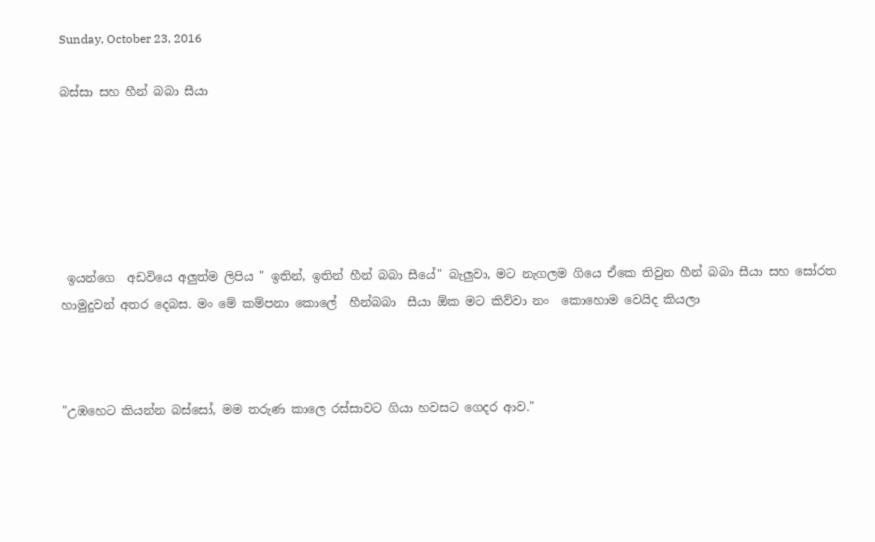Sunday, October 23, 2016

බස්සා සහ හීන් බබා සීයා






 ඉයන්ගෙ  අඩවියෙ අලුත්ම ලිපිය " ඉතින්, ඉතින් හීන් බබා සීයේ" බැලුවා, මට නැගලම ගියෙ ඒකෙ තිවුන හීන් බබා සීයා සහ සෝරත හාමුදුවන් අතර දෙබස. මං මේ කම්පනා කොලේ  හීන්බබා  සීයා ඕක මට කිව්වා නං  කොහොම වෙයිද කියලා



"උඹහෙට කියන්න බස්සෝ, මම තරුණ කාලෙ රස්සාවට ගියා හවසට ගෙදර ආව."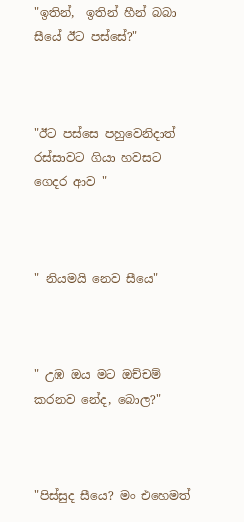"ඉතින්,  ඉතින් හීන් බබා සීයේ ඊට පස්සේ?"



"ඊට පස්සෙ පහුවෙනිදාත් රස්සාවට ගියා හවසට ගෙදර ආව "



" නියමයි නෙව සීයෙ"



" උඹ ඔය මට ඔච්චම් කරනව නේද, බොල?"



"පිස්සුද සීයෙ? මං එහෙමත්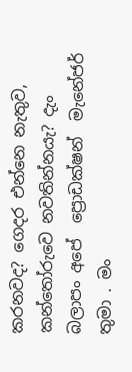කරනවද? ගෙදර එන්නෙ නැතුව, කන්තෝරුවෙ නවතින්නයැ? දැං බලාපං අපේ  ප්‍රොඩක්ෂන්  මැනේජර් තුමා . මං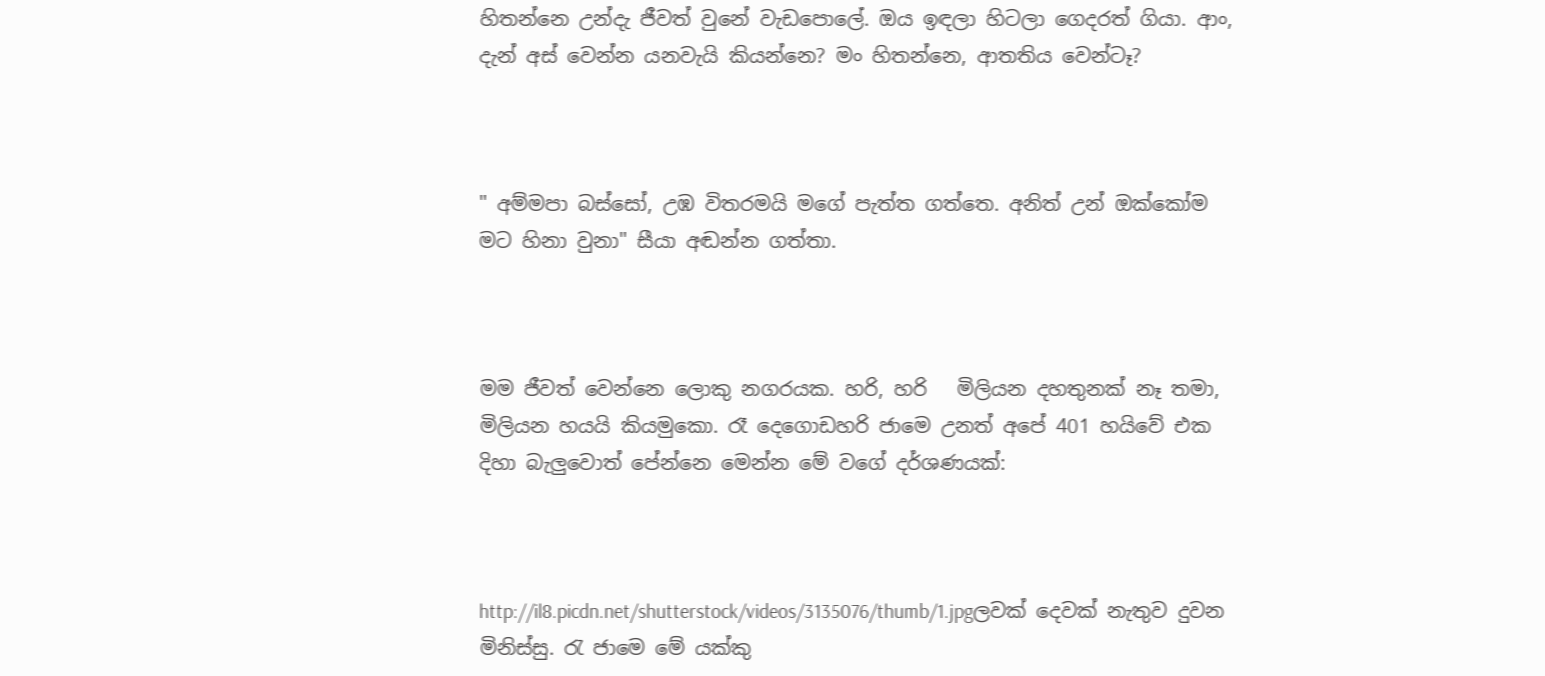හිතන්නෙ උන්දැ ජීවත් වුනේ වැඩපොලේ. ඔය ඉඳලා හිටලා ගෙදරත් ගියා. ආං, දැන් අස් වෙන්න යනවැයි කියන්නෙ? මං හිතන්නෙ, ආතතිය වෙන්ටෑ?



" අම්මපා බස්සෝ, උඹ විතරමයි මගේ පැත්ත ගත්තෙ. අනිත් උන් ඔක්කෝම මට හිනා වුනා" සීයා අඬන්න ගත්තා.



මම ජීවත් වෙන්නෙ ලොකු නගරයක. හරි, හරි   මිලියන දහතුනක් නෑ තමා, මිලියන හයයි කියමුකො. රෑ දෙගොඩහරි ජාමෙ උනත් අපේ 401 හයිවේ එක  දිහා බැලුවොත් පේන්නෙ මෙන්න මේ වගේ දර්ශණයක්:



http://il8.picdn.net/shutterstock/videos/3135076/thumb/1.jpgලවක් දෙවක් නැතුව දුවන මිනිස්සු. රැ ජාමෙ මේ යක්කු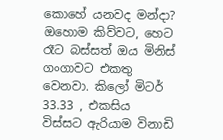කොහේ යනවද මන්දා? ඔහොම කිව්වට, හෙට රෑට බස්සත් ඔය මිනිස් ගංගාවට එකතු වෙනවා. කිලෝ මිටර් 33.33 , එකසිය  විස්සට ඇරියාම විනාඩි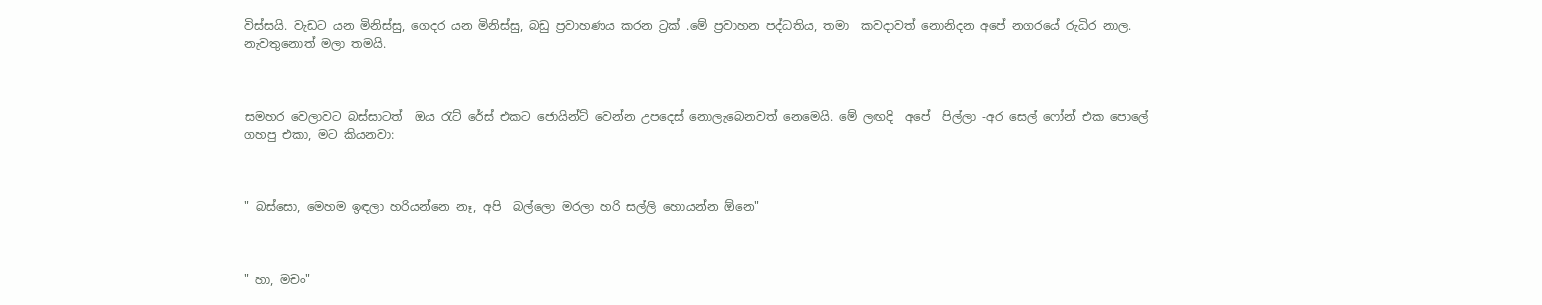විස්සයි. වැඩට යන මිනිස්සු, ගෙදර යන මිනිස්සු, බඩු ප්‍රවාහණය කරන ට්‍රක් .මේ ප්‍රවාහන පද්ධතිය, තමා  කවදාවත් නොනිදන අපේ නගරයේ රුධිර නාල. නැවතුනොත් මලා තමයි.



සමහර වෙලාවට බස්සාටත්  ඔය ‍රැට් රේස් එකට ජොයින්ට් වෙන්න උපදෙස් නොලැබෙනවත් නෙමෙයි. මේ ලඟදි  අපේ  පිල්ලා -අර සෙල් ෆෝන් එක පොලේ ගහපු එකා, මට කියනවා:



" බස්සො, මෙහම ඉඳලා හරියන්නෙ නෑ, අපි  බල්ලො මරලා හරි සල්ලි හොයන්න ඕනෙ"



" හා, මචං"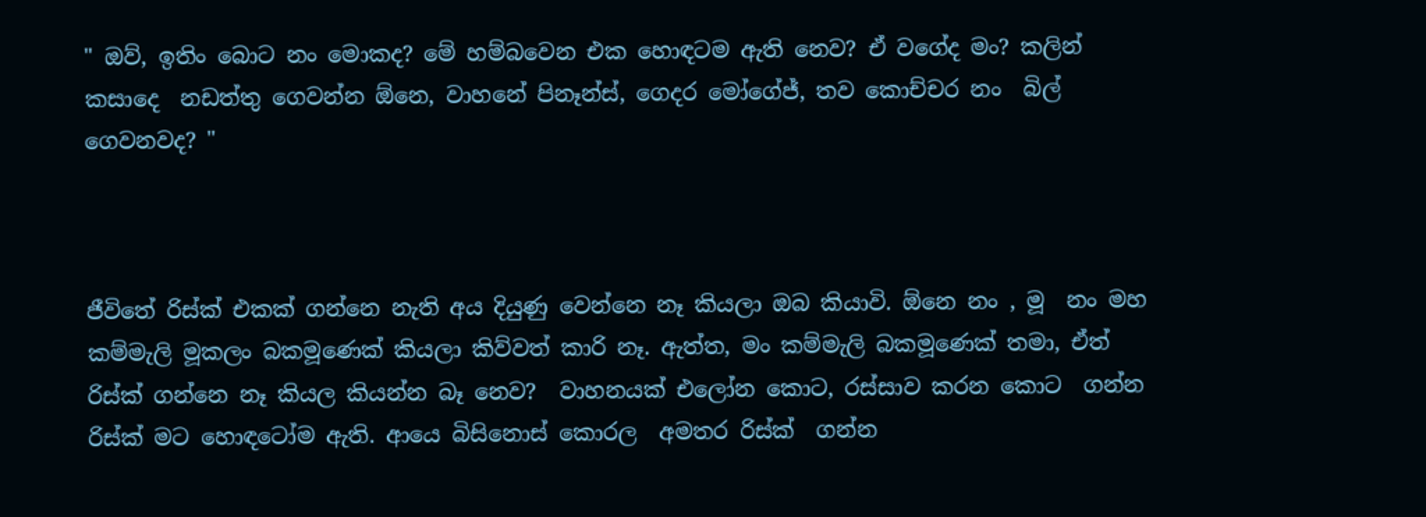" ඔව්, ඉතිං බොට නං මොකද? මේ හම්බවෙන එක හොඳටම ඇති නෙව? ඒ වගේද මං? කලින් කසාදෙ  නඩත්තු ගෙවන්න ඕනෙ, වාහනේ පිනෑන්ස්, ගෙදර මෝගේජ්, තව කොච්චර නං  බිල් ගෙවනවද? "



ජීවිතේ රිස්ක් එකක් ගන්නෙ නැති අය දියුණු වෙන්නෙ නෑ කියලා ඔබ කියාවි. ඕනෙ නං , මූ  නං මහ කම්මැලි මූකලං බකමූණෙක් කියලා කිව්වත් කාරි නෑ. ඇත්ත, මං කම්මැලි බකමූණෙක් තමා, ඒත්  රිස්ක් ගන්නෙ නෑ කියල කියන්න බෑ නෙව?  වාහනයක් එලෝන කොට, රස්සාව කරන කොට  ගන්න රිස්ක් මට හොඳටෝම ඇති. ආයෙ බිසිනොස් කොරල  අමතර රිස්ක්  ගන්න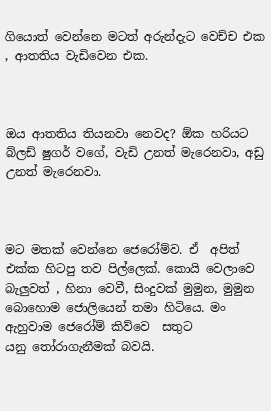ගියොත් වෙන්නෙ මටත් අරුන්දැට වෙච්ච එක , ආතතිය වැඩිවෙන එක.



ඔය ආතතිය තියනවා නෙවද? ඕක හරියට බ්ලඩ් ෂුගර් වගේ, වැඩි උනත් මැරෙනවා, අඩු උනත් මැරෙනවා.



මට මතක් වෙන්නෙ ජෙරෝම්ව. ඒ  අපිත් එක්ක හිටපු තව පිල්ලෙක්. කොයි වෙලාවෙ බැලුවත් , හිනා වෙවී, සිංදුවක් මුමුන, මුමුන බොහොම ජොලියෙන් තමා හිටියෙ. මං ඇහුවාම ජෙරෝම් කිව්වෙ  සතුට යනු ‍තෝරාගැනීමක් බවයි.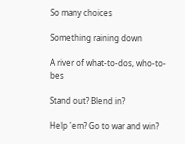So many choices

Something raining down

A river of what-to-dos, who-to-bes

Stand out? Blend in?

Help 'em? Go to war and win?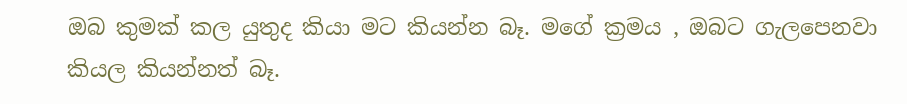ඔබ කුමක් කල යුතුද කියා මට කියන්න බෑ. මගේ ක්‍රමය , ඔබට ගැලපෙනවා කියල කියන්නත් බෑ.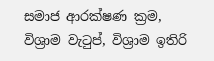සමාජ ආරක්ෂණ ක්‍රම, විශ්‍රාම වැ‍ටුප්, විශ්‍රාම ඉතිරි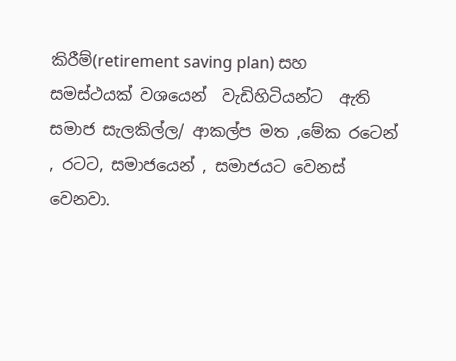කිරීම්(retirement saving plan) සහ  සමස්ථයක් වශයෙන්  වැඩිහිටියන්ට  ඇති සමාජ සැලකිල්ල/ ආකල්ප මත ,මේක රටෙන් , රටට, සමාජයෙන් , සමාජයට වෙනස් වෙනවා.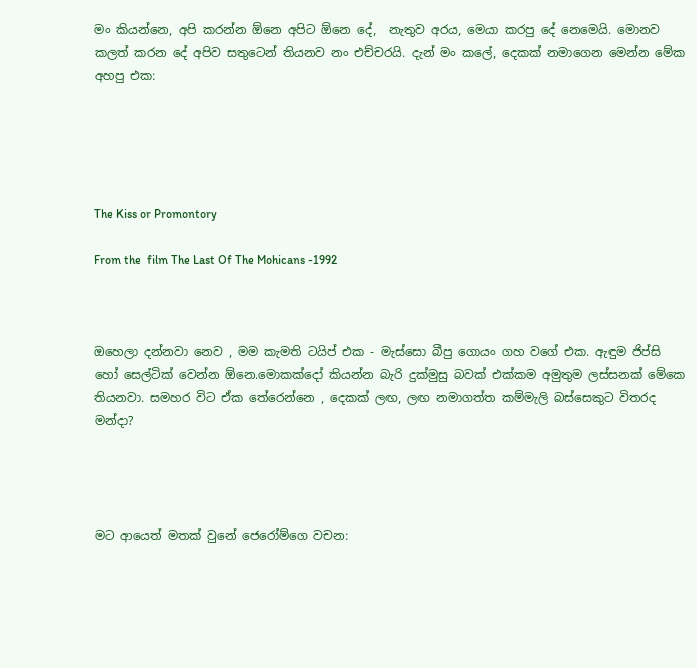මං කියන්නෙ, අපි කරන්න ඕනෙ අපිට ඕනෙ දේ,  නැතුව අරය, මෙයා කරපු දේ නෙමෙයි. මොනව කලත් කරන දේ අපිව සතුටෙන් තියනව නං එච්චරයි. දැන් මං කලේ, දෙකක් නමාගෙන මෙන්න මේක අහපු එක:





The Kiss or Promontory

From the  film The Last Of The Mohicans -1992



ඔහෙලා දන්නවා නෙව , මම කැමති ටයිප් එක - මැස්සො බීපු ගොයං ගහ වගේ එක. ඇඳුම ජිප්සි හෝ සෙල්ටික් වෙන්න ඕනෙ.මොකක්දෝ කියන්න බැරි දුක්මුසු බවක් එක්කම අමුතුම ලස්සනක් මේකෙ තියනවා. සමහර විට ඒක තේරෙන්නෙ , දෙකක් ලඟ, ලඟ නමාගත්ත කම්මැලි බස්සෙකුට විතරද මන්දා?




මට ආයෙත් මතක් වුනේ ජෙරෝම්ගෙ වචන: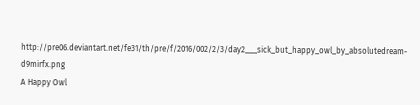http://pre06.deviantart.net/fe31/th/pre/f/2016/002/2/3/day2___sick_but_happy_owl_by_absolutedream-d9mirfx.png
A Happy Owl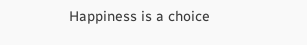Happiness is a choice